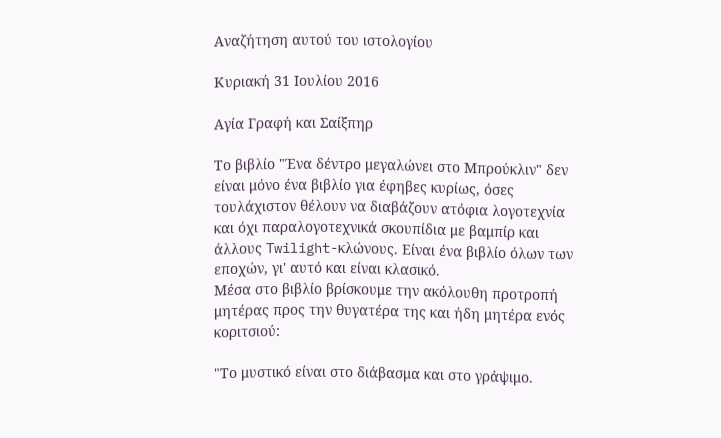Αναζήτηση αυτού του ιστολογίου

Κυριακή 31 Ιουλίου 2016

Αγία Γραφή και Σαίξπηρ

Το βιβλίο "Ένα δέντρο μεγαλώνει στο Μπρούκλιν" δεν είναι μόνο ένα βιβλίο για έφηβες κυρίως, όσες τουλάχιστον θέλουν να διαβάζουν ατόφια λογοτεχνία και όχι παραλογοτεχνικά σκουπίδια με βαμπίρ και άλλoυς Twilight-κλώνους. Είναι ένα βιβλίο όλων των εποχών, γι' αυτό και είναι κλασικό.
Μέσα στο βιβλίο βρίσκουμε την ακόλουθη προτροπή μητέρας προς την θυγατέρα της και ήδη μητέρα ενός κοριτσιού:

"Το μυστικό είναι στο διάβασμα και στο γράψιμο.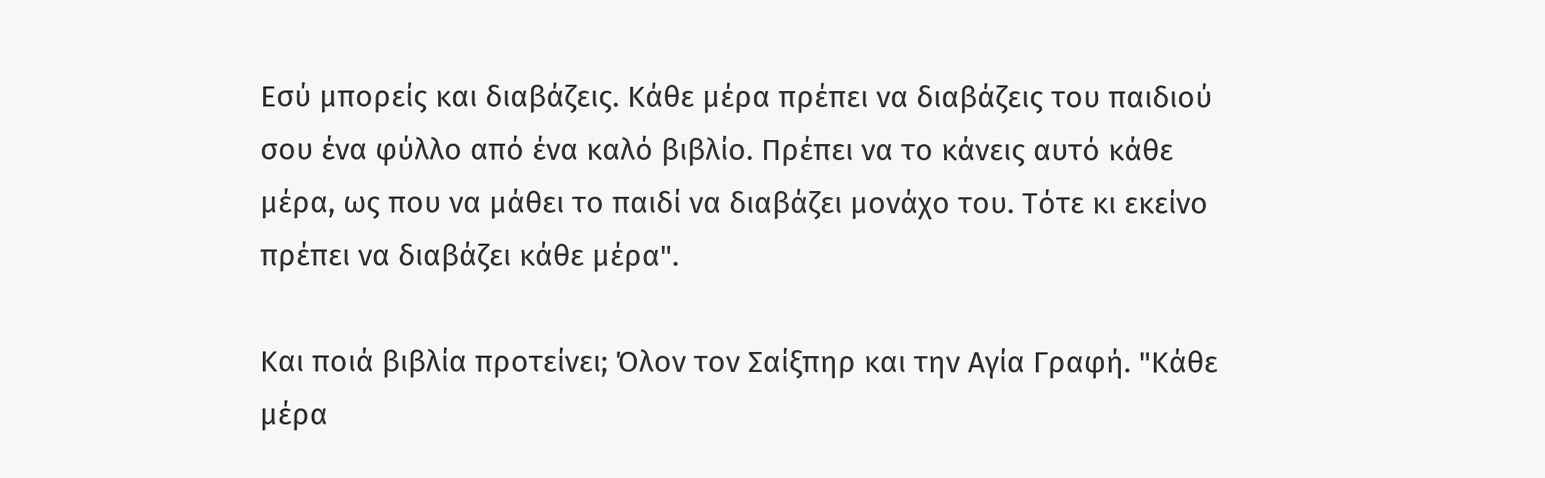Εσύ μπορείς και διαβάζεις. Κάθε μέρα πρέπει να διαβάζεις του παιδιού σου ένα φύλλο από ένα καλό βιβλίο. Πρέπει να το κάνεις αυτό κάθε μέρα, ως που να μάθει το παιδί να διαβάζει μονάχο του. Τότε κι εκείνο πρέπει να διαβάζει κάθε μέρα".

Και ποιά βιβλία προτείνει; Όλον τον Σαίξπηρ και την Αγία Γραφή. "Κάθε μέρα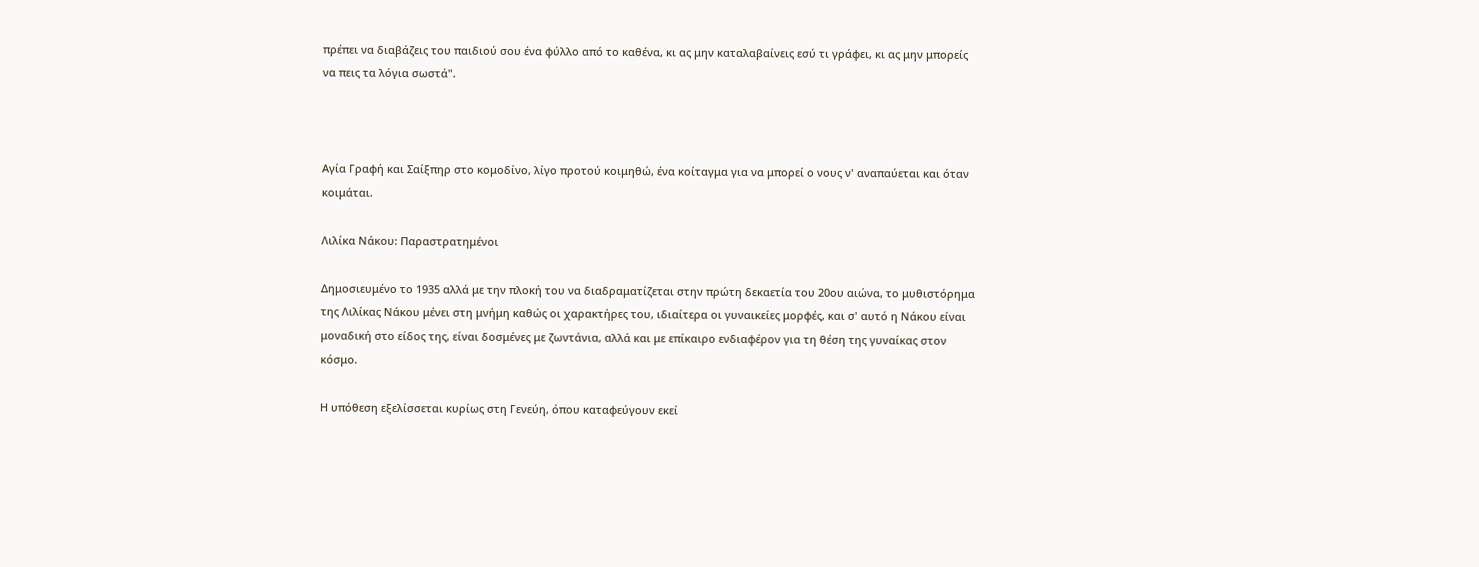πρέπει να διαβάζεις του παιδιού σου ένα φύλλο από το καθένα, κι ας μην καταλαβαίνεις εσύ τι γράφει, κι ας μην μπορείς να πεις τα λόγια σωστά".



Αγία Γραφή και Σαίξπηρ στο κομοδίνο, λίγο προτού κοιμηθώ, ένα κοίταγμα για να μπορεί ο νους ν' αναπαύεται και όταν κοιμάται.

Λιλίκα Νάκου: Παραστρατημένοι

Δημοσιευμένο το 1935 αλλά με την πλοκή του να διαδραματίζεται στην πρώτη δεκαετία του 20ου αιώνα, το μυθιστόρημα της Λιλίκας Νάκου μένει στη μνήμη καθώς οι χαρακτήρες του, ιδιαίτερα οι γυναικείες μορφές, και σ' αυτό η Νάκου είναι μοναδική στο είδος της, είναι δοσμένες με ζωντάνια, αλλά και με επίκαιρο ενδιαφέρον για τη θέση της γυναίκας στον κόσμο.

Η υπόθεση εξελίσσεται κυρίως στη Γενεύη, όπου καταφεύγουν εκεί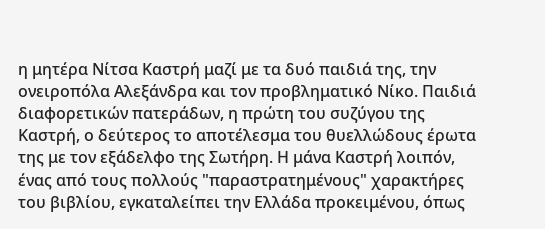η μητέρα Νίτσα Καστρή μαζί με τα δυό παιδιά της, την ονειροπόλα Αλεξάνδρα και τον προβληματικό Νίκο. Παιδιά διαφορετικών πατεράδων, η πρώτη του συζύγου της Καστρή, ο δεύτερος το αποτέλεσμα του θυελλώδους έρωτα της με τον εξάδελφο της Σωτήρη. Η μάνα Καστρή λοιπόν, ένας από τους πολλούς "παραστρατημένους" χαρακτήρες του βιβλίου, εγκαταλείπει την Ελλάδα προκειμένου, όπως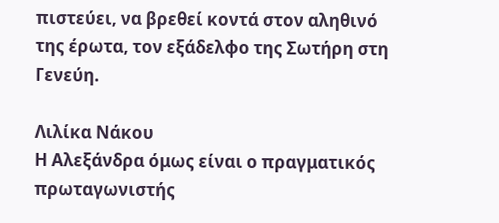πιστεύει, να βρεθεί κοντά στον αληθινό της έρωτα, τον εξάδελφο της Σωτήρη στη Γενεύη.

Λιλίκα Νάκου
Η Αλεξάνδρα όμως είναι ο πραγματικός πρωταγωνιστής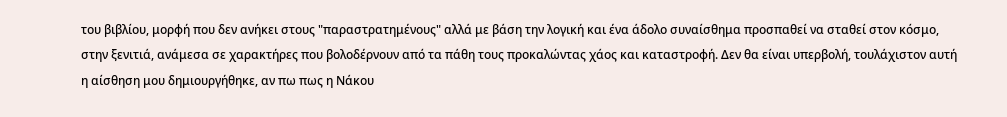του βιβλίου, μορφή που δεν ανήκει στους "παραστρατημένους" αλλά με βάση την λογική και ένα άδολο συναίσθημα προσπαθεί να σταθεί στον κόσμο, στην ξενιτιά, ανάμεσα σε χαρακτήρες που βολοδέρνουν από τα πάθη τους προκαλώντας χάος και καταστροφή. Δεν θα είναι υπερβολή, τουλάχιστον αυτή η αίσθηση μου δημιουργήθηκε, αν πω πως η Νάκου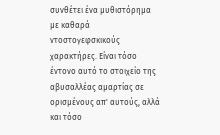συνθέτει ένα μυθιστόρημα με καθαρά ντοστογεφσκικούς χαρακτήρες. Είναι τόσο έντονο αυτό το στοιχείο της αβυσαλλέας αμαρτίας σε ορισμένους απ' αυτούς, αλλά και τόσο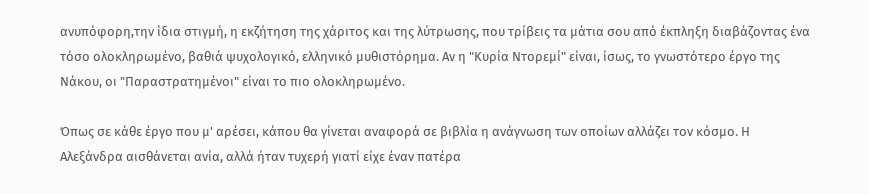ανυπόφορη,την ίδια στιγμή, η εκζήτηση της χάριτος και της λύτρωσης, που τρίβεις τα μάτια σου από έκπληξη διαβάζοντας ένα τόσο ολοκληρωμένο, βαθιά ψυχολογικό, ελληνικό μυθιστόρημα. Αν η "Κυρία Ντορεμί" είναι, ίσως, το γνωστότερο έργο της Νάκου, οι "Παραστρατημένοι" είναι το πιο ολοκληρωμένο.

Όπως σε κάθε έργο που μ' αρέσει, κάπου θα γίνεται αναφορά σε βιβλία η ανάγνωση των οποίων αλλάζει τον κόσμο. Η Αλεξάνδρα αισθάνεται ανία, αλλά ήταν τυχερή γιατί είχε έναν πατέρα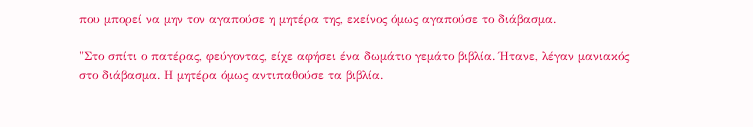που μπορεί να μην τον αγαπούσε η μητέρα της, εκείνος όμως αγαπούσε το διάβασμα.

"Στο σπίτι ο πατέρας, φεύγοντας, είχε αφήσει ένα δωμάτιο γεμάτο βιβλία. Ήτανε, λέγαν μανιακός στο διάβασμα. Η μητέρα όμως αντιπαθούσε τα βιβλία.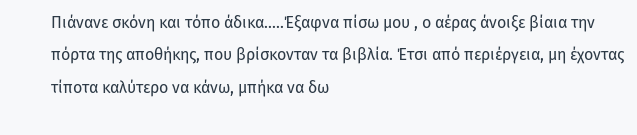Πιάνανε σκόνη και τόπο άδικα.....Έξαφνα πίσω μου , ο αέρας άνοιξε βίαια την πόρτα της αποθήκης, που βρίσκονταν τα βιβλία. Έτσι από περιέργεια, μη έχοντας τίποτα καλύτερο να κάνω, μπήκα να δω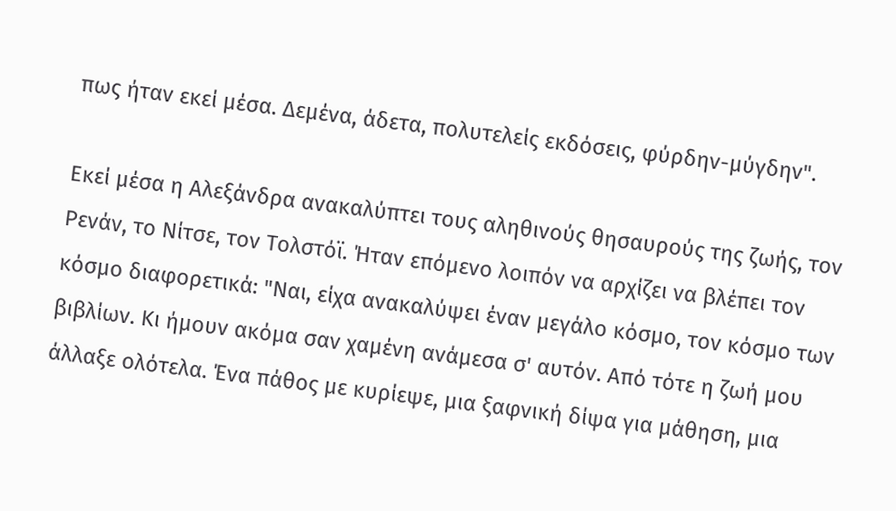πως ήταν εκεί μέσα. Δεμένα, άδετα, πολυτελείς εκδόσεις, φύρδην-μύγδην".

Εκεί μέσα η Αλεξάνδρα ανακαλύπτει τους αληθινούς θησαυρούς της ζωής, τον Ρενάν, το Νίτσε, τον Τολστόϊ. Ήταν επόμενο λοιπόν να αρχίζει να βλέπει τον κόσμο διαφορετικά: "Ναι, είχα ανακαλύψει έναν μεγάλο κόσμο, τον κόσμο των βιβλίων. Κι ήμουν ακόμα σαν χαμένη ανάμεσα σ' αυτόν. Από τότε η ζωή μου άλλαξε ολότελα. Ένα πάθος με κυρίεψε, μια ξαφνική δίψα για μάθηση, μια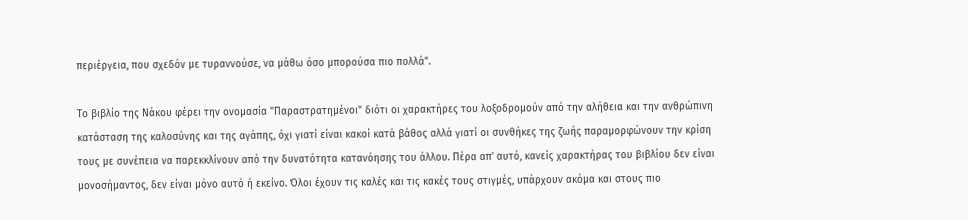περιέργεια, που σχεδόν με τυραννούσε, να μάθω όσο μπορούσα πιο πολλά".

Το βιβλίο της Νάκου φέρει την ονομασία "Παραστρατημένοι" διότι οι χαρακτήρες του λοξοδρομούν από την αλήθεια και την ανθρώπινη κατάσταση της καλοσύνης και της αγάπης, όχι γιατί είναι κακοί κατά βάθος αλλά γιατί οι συνθήκες της ζωής παραμορφώνουν την κρίση τους με συνέπεια να παρεκκλίνουν από την δυνατότητα κατανόησης του άλλου. Πέρα απ' αυτό, κανείς χαρακτήρας του βιβλίου δεν είναι μονοσήμαντος, δεν είναι μόνο αυτό ή εκείνο. Όλοι έχουν τις καλές και τις κακές τους στιγμές, υπάρχουν ακόμα και στους πιο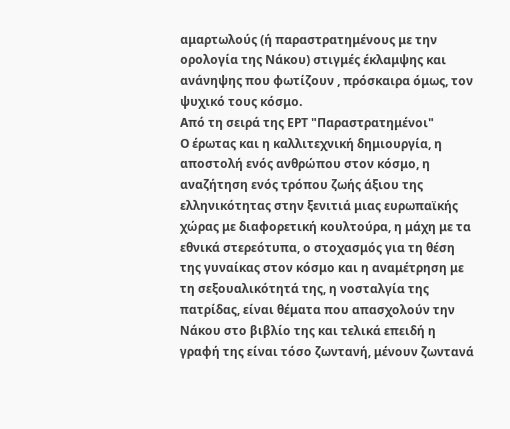αμαρτωλούς (ή παραστρατημένους με την ορολογία της Νάκου) στιγμές έκλαμψης και ανάνηψης που φωτίζουν , πρόσκαιρα όμως, τον ψυχικό τους κόσμο.
Από τη σειρά της ΕΡΤ "Παραστρατημένοι"
Ο έρωτας και η καλλιτεχνική δημιουργία, η αποστολή ενός ανθρώπου στον κόσμο, η αναζήτηση ενός τρόπου ζωής άξιου της ελληνικότητας στην ξενιτιά μιας ευρωπαϊκής χώρας με διαφορετική κουλτούρα, η μάχη με τα εθνικά στερεότυπα, ο στοχασμός για τη θέση της γυναίκας στον κόσμο και η αναμέτρηση με τη σεξουαλικότητά της, η νοσταλγία της πατρίδας, είναι θέματα που απασχολούν την Νάκου στο βιβλίο της και τελικά επειδή η γραφή της είναι τόσο ζωντανή, μένουν ζωντανά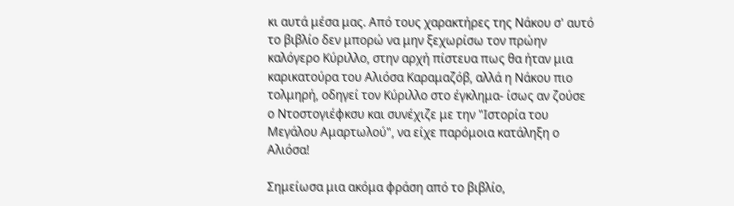κι αυτά μέσα μας. Από τους χαρακτήρες της Νάκου σ' αυτό το βιβλίο δεν μπορώ να μην ξεχωρίσω τον πρώην καλόγερο Κύριλλο, στην αρχή πίστευα πως θα ήταν μια καρικατούρα του Αλιόσα Καραμαζόβ, αλλά η Νάκου πιο τολμηρή, οδηγεί τον Κύριλλο στο έγκλημα- ίσως αν ζούσε ο Ντοστογιέφκσυ και συνέχιζε με την "Ιστορία του Μεγάλου Αμαρτωλού", να είχε παρόμοια κατάληξη ο Αλιόσα!

Σημείωσα μια ακόμα φράση από το βιβλίο,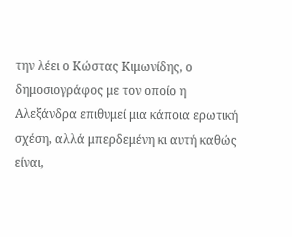την λέει ο Κώστας Κιμωνίδης, ο δημοσιογράφος με τον οποίο η Αλεξάνδρα επιθυμεί μια κάποια ερωτική σχέση, αλλά μπερδεμένη κι αυτή καθώς είναι,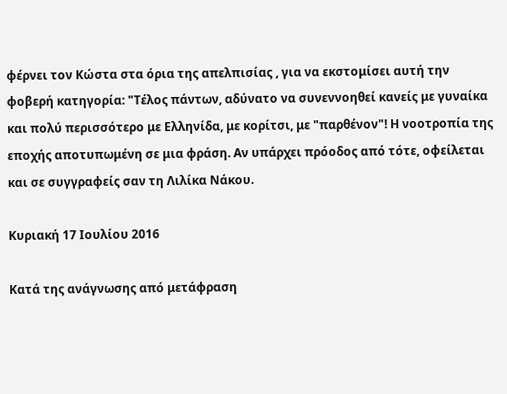φέρνει τον Κώστα στα όρια της απελπισίας , για να εκστομίσει αυτή την φοβερή κατηγορία: "Τέλος πάντων, αδύνατο να συνεννοηθεί κανείς με γυναίκα και πολύ περισσότερο με Ελληνίδα, με κορίτσι, με "παρθένον"! Η νοοτροπία της εποχής αποτυπωμένη σε μια φράση. Αν υπάρχει πρόοδος από τότε, οφείλεται και σε συγγραφείς σαν τη Λιλίκα Νάκου.

Κυριακή 17 Ιουλίου 2016

Κατά της ανάγνωσης από μετάφραση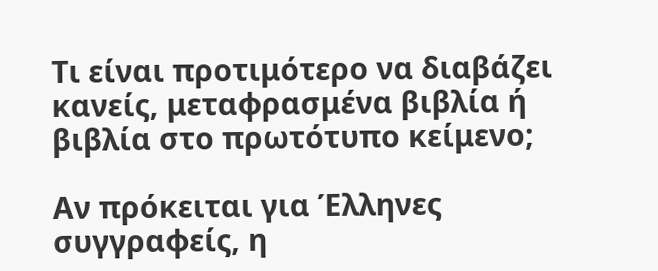Τι είναι προτιμότερο να διαβάζει κανείς, μεταφρασμένα βιβλία ή βιβλία στο πρωτότυπο κείμενο;

Αν πρόκειται για Έλληνες συγγραφείς, η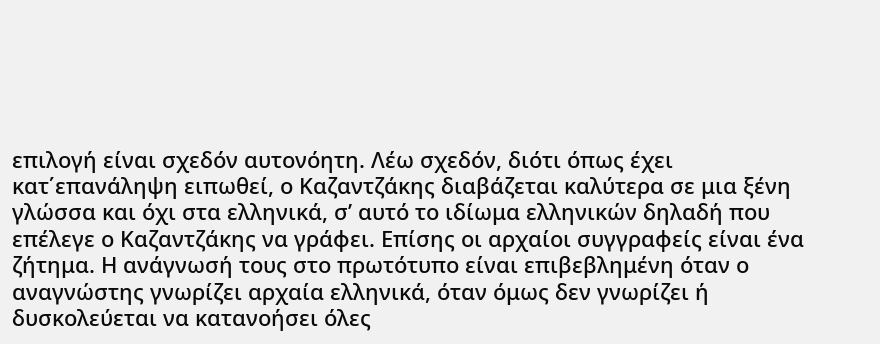επιλογή είναι σχεδόν αυτονόητη. Λέω σχεδόν, διότι όπως έχει κατ΄επανάληψη ειπωθεί, ο Καζαντζάκης διαβάζεται καλύτερα σε μια ξένη γλώσσα και όχι στα ελληνικά, σ’ αυτό το ιδίωμα ελληνικών δηλαδή που επέλεγε ο Καζαντζάκης να γράφει. Επίσης οι αρχαίοι συγγραφείς είναι ένα ζήτημα. Η ανάγνωσή τους στο πρωτότυπο είναι επιβεβλημένη όταν ο αναγνώστης γνωρίζει αρχαία ελληνικά, όταν όμως δεν γνωρίζει ή δυσκολεύεται να κατανοήσει όλες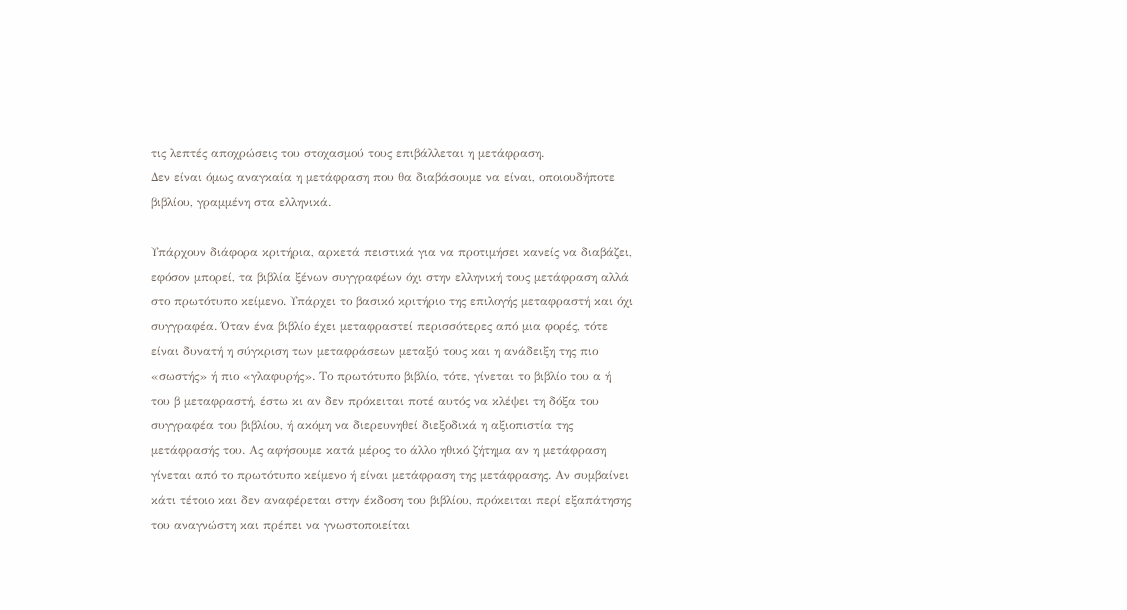τις λεπτές αποχρώσεις του στοχασμού τους επιβάλλεται η μετάφραση.
Δεν είναι όμως αναγκαία η μετάφραση που θα διαβάσουμε να είναι, οποιουδήποτε βιβλίου, γραμμένη στα ελληνικά.

Υπάρχουν διάφορα κριτήρια, αρκετά πειστικά για να προτιμήσει κανείς να διαβάζει, εφόσον μπορεί, τα βιβλία ξένων συγγραφέων όχι στην ελληνική τους μετάφραση αλλά στο πρωτότυπο κείμενο. Υπάρχει το βασικό κριτήριο της επιλογής μεταφραστή και όχι συγγραφέα. Όταν ένα βιβλίο έχει μεταφραστεί περισσότερες από μια φορές, τότε είναι δυνατή η σύγκριση των μεταφράσεων μεταξύ τους και η ανάδειξη της πιο «σωστής» ή πιο «γλαφυρής». Το πρωτότυπο βιβλίο, τότε, γίνεται το βιβλίο του α ή του β μεταφραστή, έστω κι αν δεν πρόκειται ποτέ αυτός να κλέψει τη δόξα του συγγραφέα του βιβλίου, ή ακόμη να διερευνηθεί διεξοδικά η αξιοπιστία της μετάφρασής του. Ας αφήσουμε κατά μέρος το άλλο ηθικό ζήτημα αν η μετάφραση γίνεται από το πρωτότυπο κείμενο ή είναι μετάφραση της μετάφρασης. Αν συμβαίνει κάτι τέτοιο και δεν αναφέρεται στην έκδοση του βιβλίου, πρόκειται περί εξαπάτησης του αναγνώστη και πρέπει να γνωστοποιείται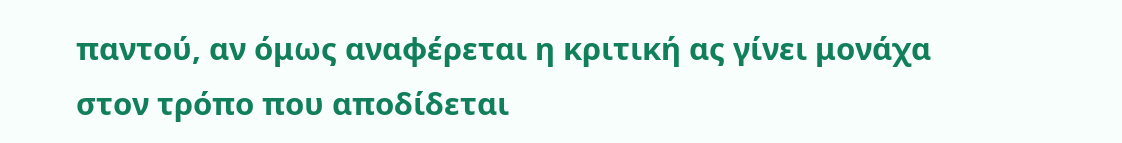παντού, αν όμως αναφέρεται η κριτική ας γίνει μονάχα στον τρόπο που αποδίδεται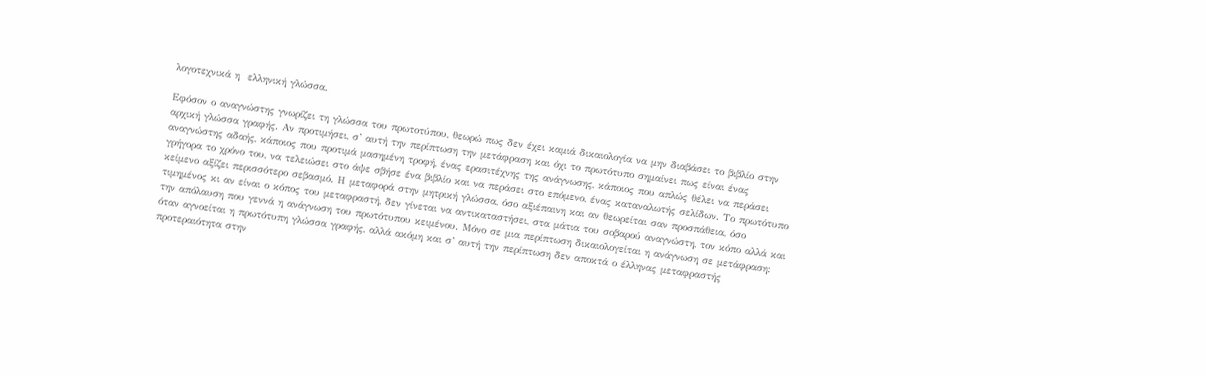λογοτεχνικά η  ελληνική γλώσσα.

Εφόσον ο αναγνώστης γνωρίζει τη γλώσσα του πρωτοτύπου, θεωρώ πως δεν έχει καμιά δικαιολογία να μην διαβάσει το βιβλίο στην αρχική γλώσσα γραφής. Αν προτιμήσει, σ’ αυτή την περίπτωση την μετάφραση και όχι το πρωτότυπο σημαίνει πως είναι ένας αναγνώστης αδαής, κάποιος που προτιμά μασημένη τροφή, ένας ερασιτέχνης της ανάγνωσης, κάποιος που απλώς θέλει να περάσει γρήγορα το χρόνο του, να τελειώσει στο άψε σβήσε ένα βιβλίο και να περάσει στο επόμενο, ένας καταναλωτής σελίδων. Το πρωτότυπο κείμενο αξίζει περισσότερο σεβασμό. Η μεταφορά στην μητρική γλώσσα, όσο αξιέπαινη και αν θεωρείται σαν προσπάθεια, όσο τιμημένος κι αν είναι ο κόπος του μεταφραστή, δεν γίνεται να αντικαταστήσει, στα μάτια του σοβαρού αναγνώστη, τον κόπο αλλά και την απόλαυση που γεννά η ανάγνωση του πρωτότυπου κειμένου. Μόνο σε μια περίπτωση δικαιολογείται η ανάγνωση σε μετάφραση: όταν αγνοείται η πρωτότυπη γλώσσα γραφής, αλλά ακόμη και σ’ αυτή την περίπτωση δεν αποκτά ο έλληνας μεταφραστής προτεραιότητα στην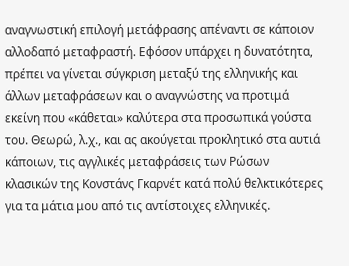αναγνωστική επιλογή μετάφρασης απέναντι σε κάποιον αλλοδαπό μεταφραστή. Εφόσον υπάρχει η δυνατότητα, πρέπει να γίνεται σύγκριση μεταξύ της ελληνικής και άλλων μεταφράσεων και ο αναγνώστης να προτιμά εκείνη που «κάθεται» καλύτερα στα προσωπικά γούστα του. Θεωρώ, λ.χ., και ας ακούγεται προκλητικό στα αυτιά κάποιων, τις αγγλικές μεταφράσεις των Ρώσων κλασικών της Κονστάνς Γκαρνέτ κατά πολύ θελκτικότερες για τα μάτια μου από τις αντίστοιχες ελληνικές.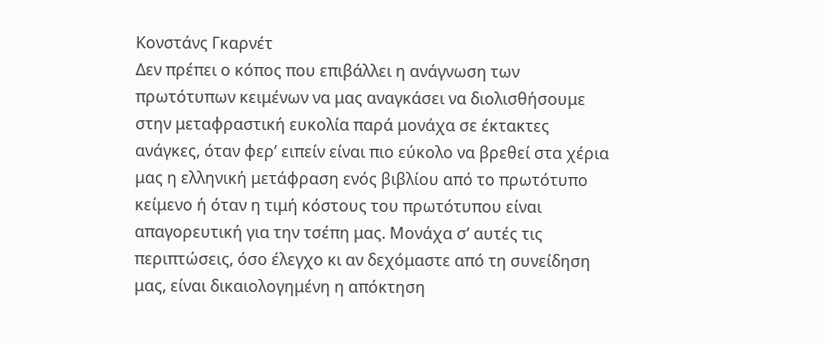Κονστάνς Γκαρνέτ
Δεν πρέπει ο κόπος που επιβάλλει η ανάγνωση των πρωτότυπων κειμένων να μας αναγκάσει να διολισθήσουμε στην μεταφραστική ευκολία παρά μονάχα σε έκτακτες ανάγκες, όταν φερ’ ειπείν είναι πιο εύκολο να βρεθεί στα χέρια μας η ελληνική μετάφραση ενός βιβλίου από το πρωτότυπο κείμενο ή όταν η τιμή κόστους του πρωτότυπου είναι απαγορευτική για την τσέπη μας. Μονάχα σ’ αυτές τις περιπτώσεις, όσο έλεγχο κι αν δεχόμαστε από τη συνείδηση μας, είναι δικαιολογημένη η απόκτηση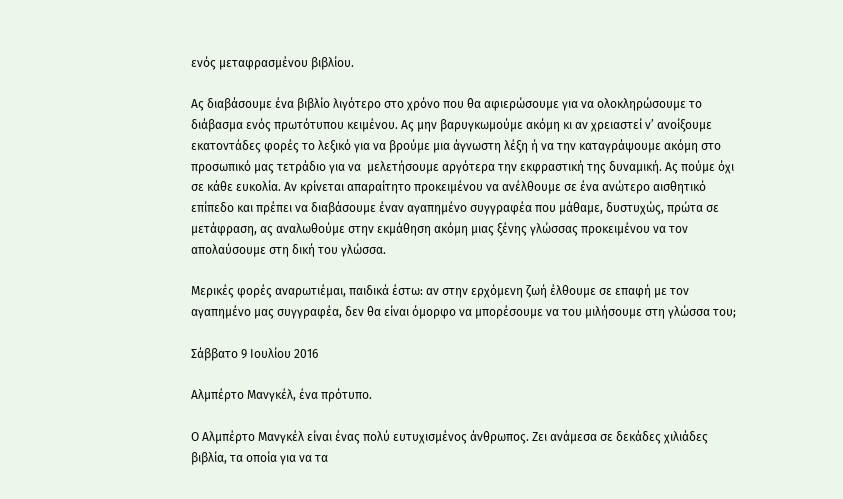ενός μεταφρασμένου βιβλίου.

Ας διαβάσουμε ένα βιβλίο λιγότερο στο χρόνο που θα αφιερώσουμε για να ολοκληρώσουμε το διάβασμα ενός πρωτότυπου κειμένου. Ας μην βαρυγκωμούμε ακόμη κι αν χρειαστεί ν’ ανοίξουμε εκατοντάδες φορές το λεξικό για να βρούμε μια άγνωστη λέξη ή να την καταγράψουμε ακόμη στο προσωπικό μας τετράδιο για να  μελετήσουμε αργότερα την εκφραστική της δυναμική. Ας πούμε όχι σε κάθε ευκολία. Αν κρίνεται απαραίτητο προκειμένου να ανέλθουμε σε ένα ανώτερο αισθητικό επίπεδο και πρέπει να διαβάσουμε έναν αγαπημένο συγγραφέα που μάθαμε, δυστυχώς, πρώτα σε μετάφραση, ας αναλωθούμε στην εκμάθηση ακόμη μιας ξένης γλώσσας προκειμένου να τον απολαύσουμε στη δική του γλώσσα.

Μερικές φορές αναρωτιέμαι, παιδικά έστω: αν στην ερχόμενη ζωή έλθουμε σε επαφή με τον αγαπημένο μας συγγραφέα, δεν θα είναι όμορφο να μπορέσουμε να του μιλήσουμε στη γλώσσα του;

Σάββατο 9 Ιουλίου 2016

Αλμπέρτο Μανγκέλ, ένα πρότυπο.

Ο Αλμπέρτο Μανγκέλ είναι ένας πολύ ευτυχισμένος άνθρωπος. Ζει ανάμεσα σε δεκάδες χιλιάδες βιβλία, τα οποία για να τα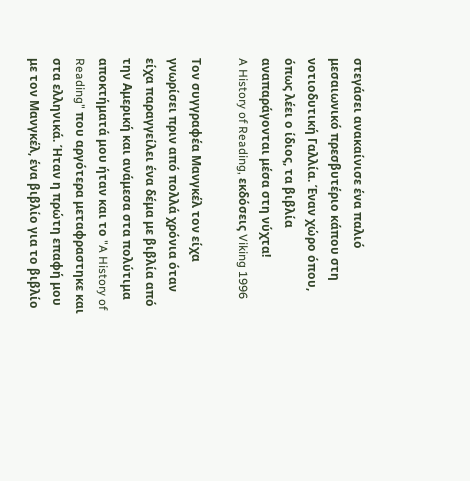στεγάσει ανακαίνισε ένα παλιό μεσαιωνικό πρεσβυτέριο κάπου στη νοτιοδυτική Γαλλία. Έναν χώρο όπου, όπως λέει ο ίδιος, τα βιβλία αναπαράγονται μέσα στη νύχτα!
A History of Reading, εκδόσεις Viking 1996

Τον συγγραφέα Μανγκέλ τον είχα γνωρίσει πριν από πολλά χρόνια όταν είχα παραγγείλει ένα δέμα με βιβλία από την Αμερική και ανάμεσα στα πολύτιμα αποκτήματά μου ήταν και το "A History of Reading" που αργότερα μεταφραστηκε και στα ελληνικά. Ήταν η πρώτη επαφή μου με τον Μανγκέλ, ένα βιβλίο για το βιβλίο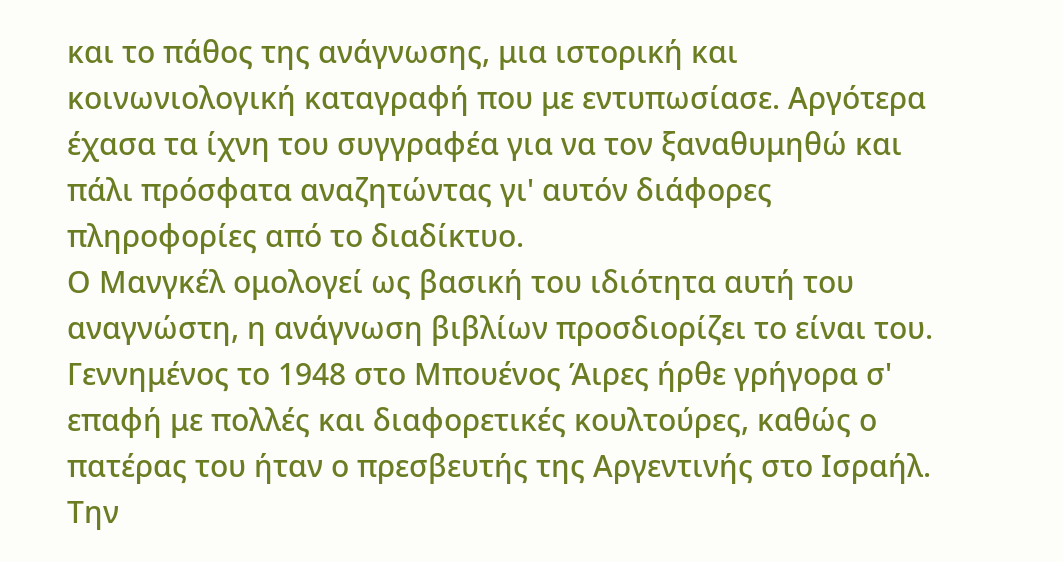και το πάθος της ανάγνωσης, μια ιστορική και κοινωνιολογική καταγραφή που με εντυπωσίασε. Αργότερα έχασα τα ίχνη του συγγραφέα για να τον ξαναθυμηθώ και πάλι πρόσφατα αναζητώντας γι' αυτόν διάφορες πληροφορίες από το διαδίκτυο.
Ο Μανγκέλ ομολογεί ως βασική του ιδιότητα αυτή του αναγνώστη, η ανάγνωση βιβλίων προσδιορίζει το είναι του. Γεννημένος το 1948 στο Μπουένος Άιρες ήρθε γρήγορα σ' επαφή με πολλές και διαφορετικές κουλτούρες, καθώς ο πατέρας του ήταν ο πρεσβευτής της Αργεντινής στο Ισραήλ. Την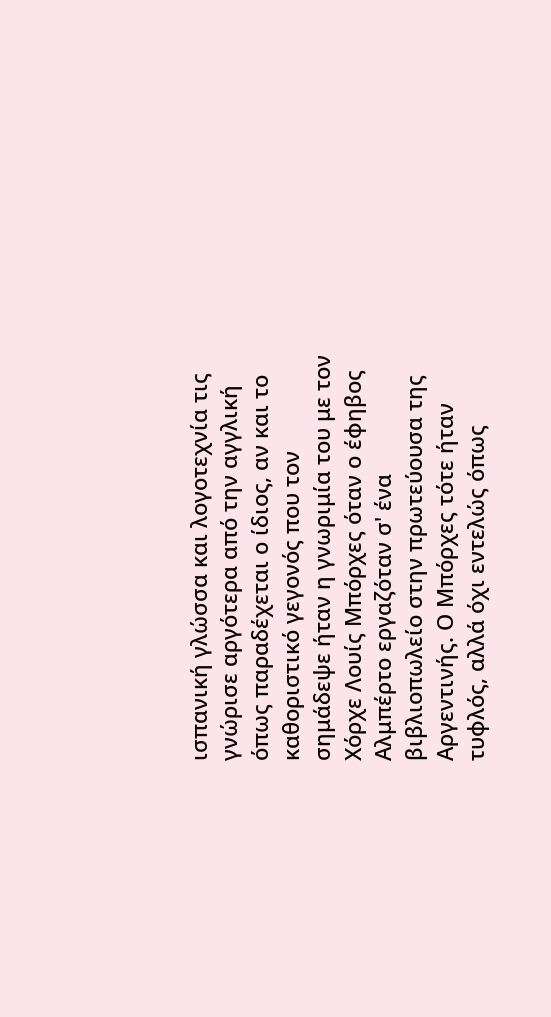ισπανική γλώσσα και λογοτεχνία τις γνώρισε αργότερα από την αγγλική όπως παραδέχεται ο ίδιος, αν και το καθοριστικό γεγονός που τον σημάδεψε ήταν η γνωριμία του με τον Χόρχε Λουίς Μπόρχες όταν ο έφηβος Αλμπέρτο εργαζόταν σ' ένα βιβλιοπωλείο στην πρωτεύουσα της Αργεντινής. Ο Μπόρχες τότε ήταν τυφλός, αλλά όχι εντελώς όπως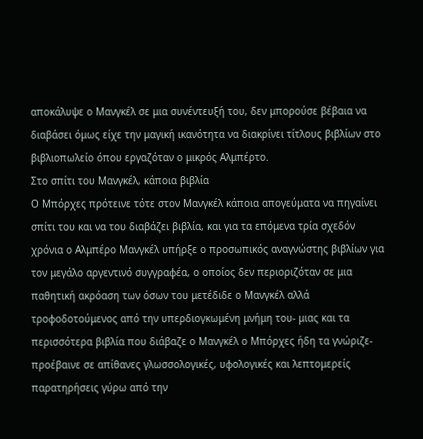αποκάλυψε ο Μανγκέλ σε μια συνέντευξή του, δεν μπορούσε βέβαια να διαβάσει όμως είχε την μαγική ικανότητα να διακρίνει τίτλους βιβλίων στο βιβλιοπωλείο όπου εργαζόταν ο μικρός Αλμπέρτο.
Στο σπίτι του Μανγκέλ, κάποια βιβλία
Ο Μπόρχες πρότεινε τότε στον Μανγκέλ κάποια απογεύματα να πηγαίνει σπίτι του και να του διαβάζει βιβλία, και για τα επόμενα τρία σχεδόν χρόνια ο Αλμπέρο Μανγκέλ υπήρξε ο προσωπικός αναγνώστης βιβλίων για τον μεγάλο αργεντινό συγγραφέα, ο οποίος δεν περιοριζόταν σε μια παθητική ακρόαση των όσων του μετέδιδε ο Μανγκέλ αλλά τροφοδοτούμενος από την υπερδιογκωμένη μνήμη του- μιας και τα περισσότερα βιβλία που διάβαζε ο Μανγκέλ ο Μπόρχες ήδη τα γνώριζε- προέβαινε σε απίθανες γλωσσολογικές, υφολογικές και λεπτομερείς παρατηρήσεις γύρω από την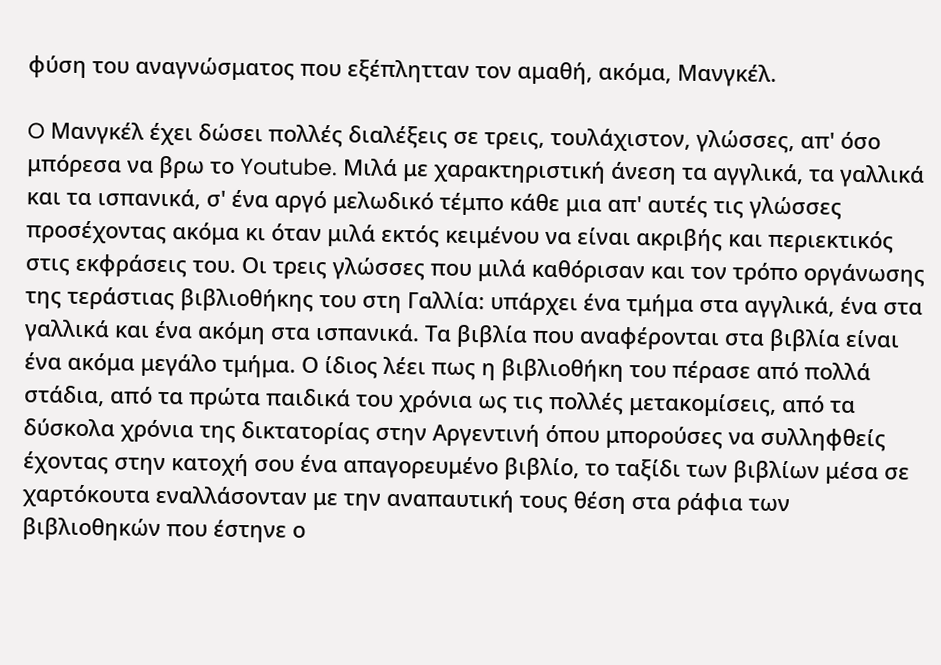φύση του αναγνώσματος που εξέπλητταν τον αμαθή, ακόμα, Μανγκέλ.

O Μανγκέλ έχει δώσει πολλές διαλέξεις σε τρεις, τουλάχιστον, γλώσσες, απ' όσο μπόρεσα να βρω το Youtube. Μιλά με χαρακτηριστική άνεση τα αγγλικά, τα γαλλικά και τα ισπανικά, σ' ένα αργό μελωδικό τέμπο κάθε μια απ' αυτές τις γλώσσες προσέχοντας ακόμα κι όταν μιλά εκτός κειμένου να είναι ακριβής και περιεκτικός στις εκφράσεις του. Οι τρεις γλώσσες που μιλά καθόρισαν και τον τρόπο οργάνωσης της τεράστιας βιβλιοθήκης του στη Γαλλία: υπάρχει ένα τμήμα στα αγγλικά, ένα στα γαλλικά και ένα ακόμη στα ισπανικά. Τα βιβλία που αναφέρονται στα βιβλία είναι ένα ακόμα μεγάλο τμήμα. Ο ίδιος λέει πως η βιβλιοθήκη του πέρασε από πολλά στάδια, από τα πρώτα παιδικά του χρόνια ως τις πολλές μετακομίσεις, από τα δύσκολα χρόνια της δικτατορίας στην Αργεντινή όπου μπορούσες να συλληφθείς έχοντας στην κατοχή σου ένα απαγορευμένο βιβλίο, το ταξίδι των βιβλίων μέσα σε χαρτόκουτα εναλλάσονταν με την αναπαυτική τους θέση στα ράφια των βιβλιοθηκών που έστηνε ο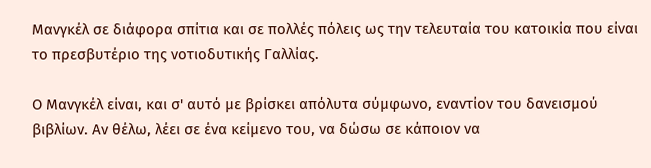Μανγκέλ σε διάφορα σπίτια και σε πολλές πόλεις ως την τελευταία του κατοικία που είναι το πρεσβυτέριο της νοτιοδυτικής Γαλλίας.

Ο Μανγκέλ είναι, και σ' αυτό με βρίσκει απόλυτα σύμφωνο, εναντίον του δανεισμού βιβλίων. Αν θέλω, λέει σε ένα κείμενο του, να δώσω σε κάποιον να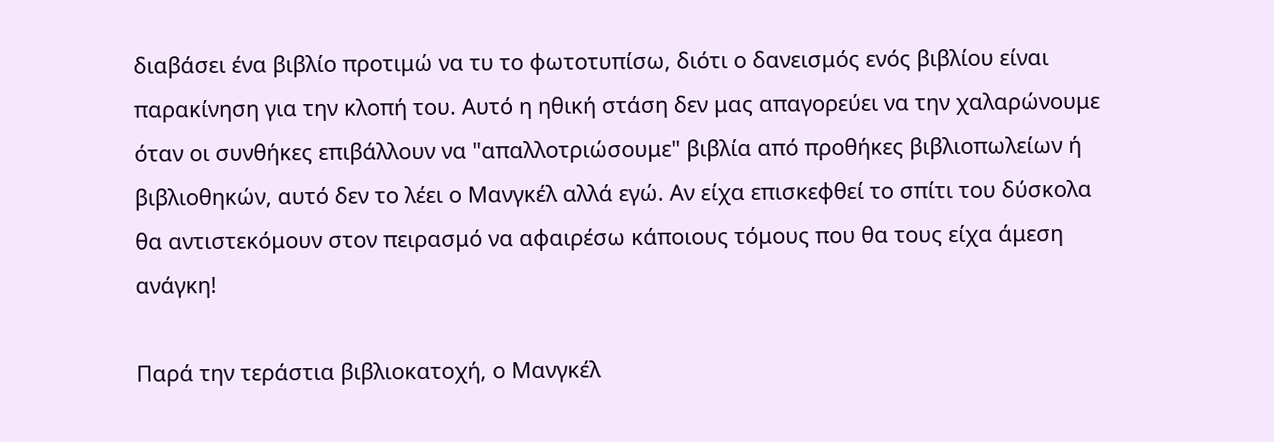διαβάσει ένα βιβλίο προτιμώ να τυ το φωτοτυπίσω, διότι ο δανεισμός ενός βιβλίου είναι παρακίνηση για την κλοπή του. Αυτό η ηθική στάση δεν μας απαγορεύει να την χαλαρώνουμε όταν οι συνθήκες επιβάλλουν να "απαλλοτριώσουμε" βιβλία από προθήκες βιβλιοπωλείων ή βιβλιοθηκών, αυτό δεν το λέει ο Μανγκέλ αλλά εγώ. Αν είχα επισκεφθεί το σπίτι του δύσκολα θα αντιστεκόμουν στον πειρασμό να αφαιρέσω κάποιους τόμους που θα τους είχα άμεση ανάγκη!

Παρά την τεράστια βιβλιοκατοχή, ο Μανγκέλ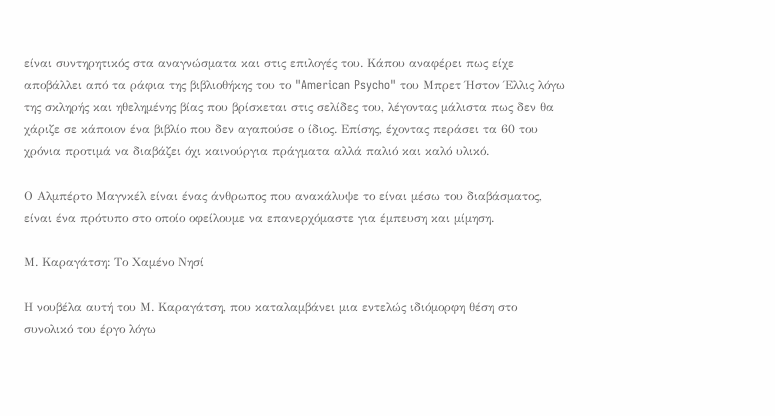είναι συντηρητικός στα αναγνώσματα και στις επιλογές του. Κάπου αναφέρει πως είχε αποβάλλει από τα ράφια της βιβλιοθήκης του το "American Psycho" του Μπρετ Ήστον Έλλις λόγω της σκληρής και ηθελημένης βίας που βρίσκεται στις σελίδες του, λέγοντας μάλιστα πως δεν θα χάριζε σε κάποιον ένα βιβλίο που δεν αγαπούσε ο ίδιος. Επίσης, έχοντας περάσει τα 60 του χρόνια προτιμά να διαβάζει όχι καινούργια πράγματα αλλά παλιό και καλό υλικό.

Ο Αλμπέρτο Μαγνκέλ είναι ένας άνθρωπος που ανακάλυψε το είναι μέσω του διαβάσματος, είναι ένα πρότυπο στο οποίο οφείλουμε να επανερχόμαστε για έμπευση και μίμηση.

Μ. Καραγάτση: Το Χαμένο Νησί

Η νουβέλα αυτή του Μ. Καραγάτση, που καταλαμβάνει μια εντελώς ιδιόμορφη θέση στο συνολικό του έργο λόγω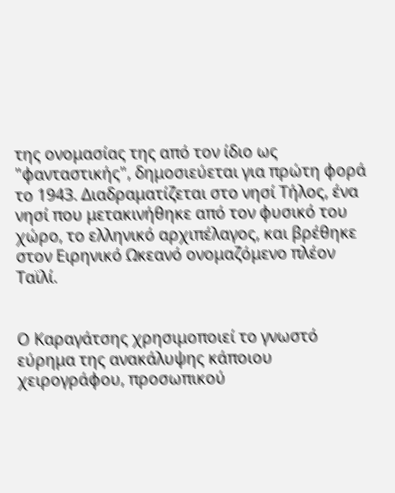της ονομασίας της από τον ίδιο ως "φανταστικής", δημοσιεύεται για πρώτη φορά το 1943. Διαδραματίζεται στο νησί Τήλος, ένα νησί που μετακινήθηκε από τον φυσικό του χώρο, το ελληνικό αρχιπέλαγος, και βρέθηκε στον Ειρηνικό Ωκεανό ονομαζόμενο πλέον Ταϊλί.


Ο Καραγάτσης χρησιμοποιεί το γνωστό εύρημα της ανακάλυψης κάποιου χειρογράφου, προσωπικού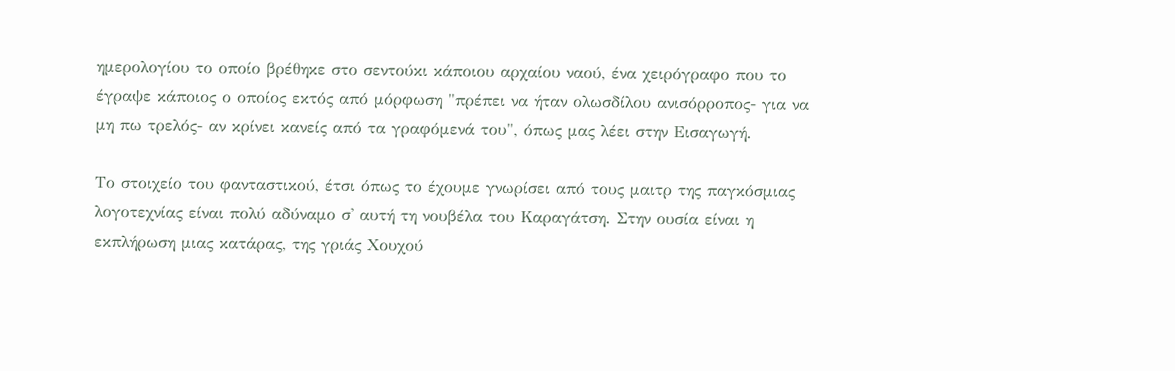ημερολογίου το οποίο βρέθηκε στο σεντούκι κάποιου αρχαίου ναού, ένα χειρόγραφο που το έγραψε κάποιος ο οποίος εκτός από μόρφωση "πρέπει να ήταν ολωσδίλου ανισόρροπος- για να μη πω τρελός- αν κρίνει κανείς από τα γραφόμενά του", όπως μας λέει στην Εισαγωγή.

Το στοιχείο του φανταστικού, έτσι όπως το έχουμε γνωρίσει από τους μαιτρ της παγκόσμιας λογοτεχνίας είναι πολύ αδύναμο σ' αυτή τη νουβέλα του Καραγάτση. Στην ουσία είναι η εκπλήρωση μιας κατάρας, της γριάς Χουχού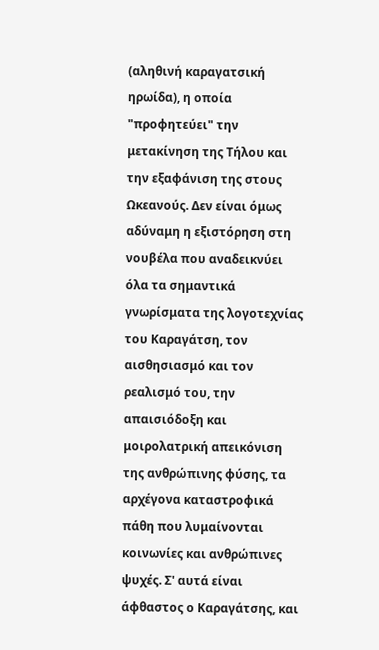(αληθινή καραγατσική ηρωίδα), η οποία "προφητεύει" την μετακίνηση της Τήλου και την εξαφάνιση της στους Ωκεανούς. Δεν είναι όμως αδύναμη η εξιστόρηση στη νουβέλα που αναδεικνύει όλα τα σημαντικά γνωρίσματα της λογοτεχνίας του Καραγάτση, τον αισθησιασμό και τον ρεαλισμό του, την απαισιόδοξη και μοιρολατρική απεικόνιση της ανθρώπινης φύσης, τα αρχέγονα καταστροφικά πάθη που λυμαίνονται κοινωνίες και ανθρώπινες ψυχές. Σ' αυτά είναι άφθαστος ο Καραγάτσης, και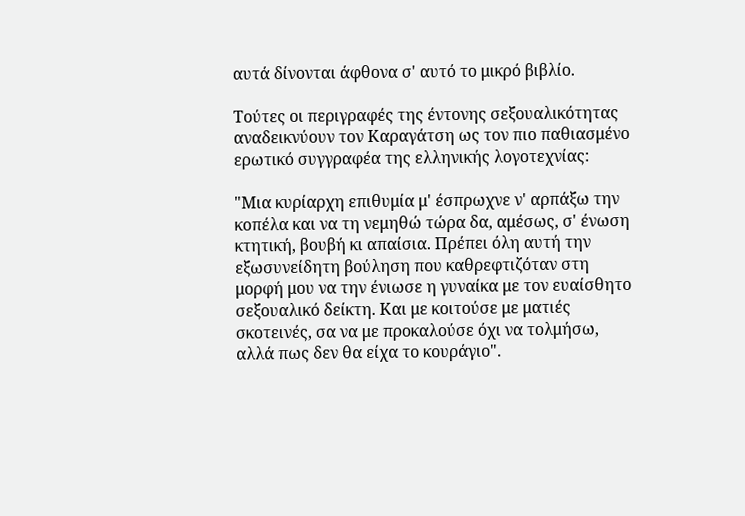αυτά δίνονται άφθονα σ' αυτό το μικρό βιβλίο.

Τούτες οι περιγραφές της έντονης σεξουαλικότητας αναδεικνύουν τον Καραγάτση ως τον πιο παθιασμένο  ερωτικό συγγραφέα της ελληνικής λογοτεχνίας:

"Μια κυρίαρχη επιθυμία μ' έσπρωχνε ν' αρπάξω την κοπέλα και να τη νεμηθώ τώρα δα, αμέσως, σ' ένωση κτητική, βουβή κι απαίσια. Πρέπει όλη αυτή την εξωσυνείδητη βούληση που καθρεφτιζόταν στη μορφή μου να την ένιωσε η γυναίκα με τον ευαίσθητο σεξουαλικό δείκτη. Και με κοιτούσε με ματιές σκοτεινές, σα να με προκαλούσε όχι να τολμήσω, αλλά πως δεν θα είχα το κουράγιο".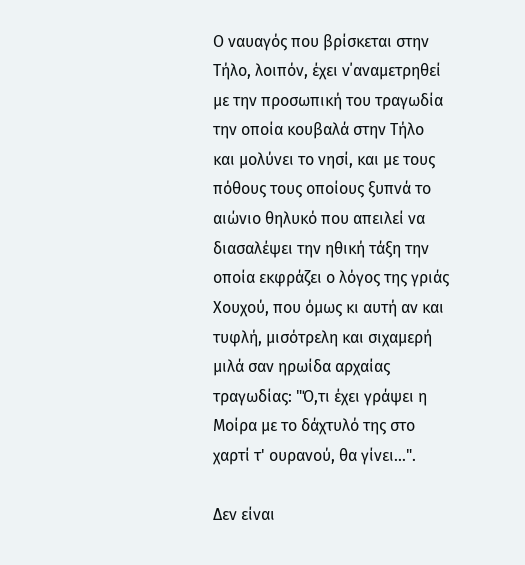Ο ναυαγός που βρίσκεται στην Τήλο, λοιπόν, έχει ν΄αναμετρηθεί με την προσωπική του τραγωδία την οποία κουβαλά στην Τήλο και μολύνει το νησί, και με τους πόθους τους οποίους ξυπνά το αιώνιο θηλυκό που απειλεί να διασαλέψει την ηθική τάξη την οποία εκφράζει ο λόγος της γριάς Χουχού, που όμως κι αυτή αν και τυφλή, μισότρελη και σιχαμερή μιλά σαν ηρωίδα αρχαίας τραγωδίας: "Ό,τι έχει γράψει η Μοίρα με το δάχτυλό της στο χαρτί τ' ουρανού, θα γίνει...".

Δεν είναι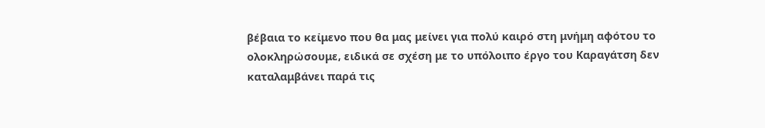βέβαια το κείμενο που θα μας μείνει για πολύ καιρό στη μνήμη αφότου το ολοκληρώσουμε, ειδικά σε σχέση με το υπόλοιπο έργο του Καραγάτση δεν καταλαμβάνει παρά τις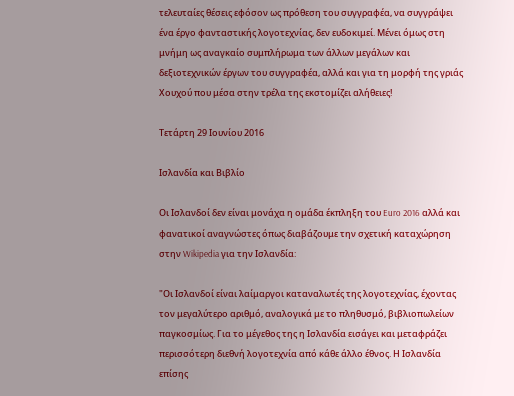τελευταίες θέσεις εφόσον ως πρόθεση του συγγραφέα, να συγγράψει ένα έργο φανταστικής λογοτεχνίας, δεν ευδοκιμεί. Μένει όμως στη μνήμη ως αναγκαίο συμπλήρωμα των άλλων μεγάλων και δεξιοτεχνικών έργων του συγγραφέα, αλλά και για τη μορφή της γριάς Χουχού που μέσα στην τρέλα της εκστομίζει αλήθειες!

Τετάρτη 29 Ιουνίου 2016

Ισλανδία και Βιβλίο

Οι Ισλανδοί δεν είναι μονάχα η ομάδα έκπληξη του Euro 2016 αλλά και φανατικοί αναγνώστες όπως διαβάζουμε την σχετική καταχώρηση στην Wikipedia για την Ισλανδία:

"Οι Ισλανδοί είναι λαίμαργοι καταναλωτές της λογοτεχνίας, έχοντας τον μεγαλύτερο αριθμό, αναλογικά με το πληθυσμό, βιβλιοπωλείων παγκοσμίως. Για το μέγεθος της η Ισλανδία εισάγει και μεταφράζει περισσότερη διεθνή λογοτεχνία από κάθε άλλο έθνος. Η Ισλανδία επίσης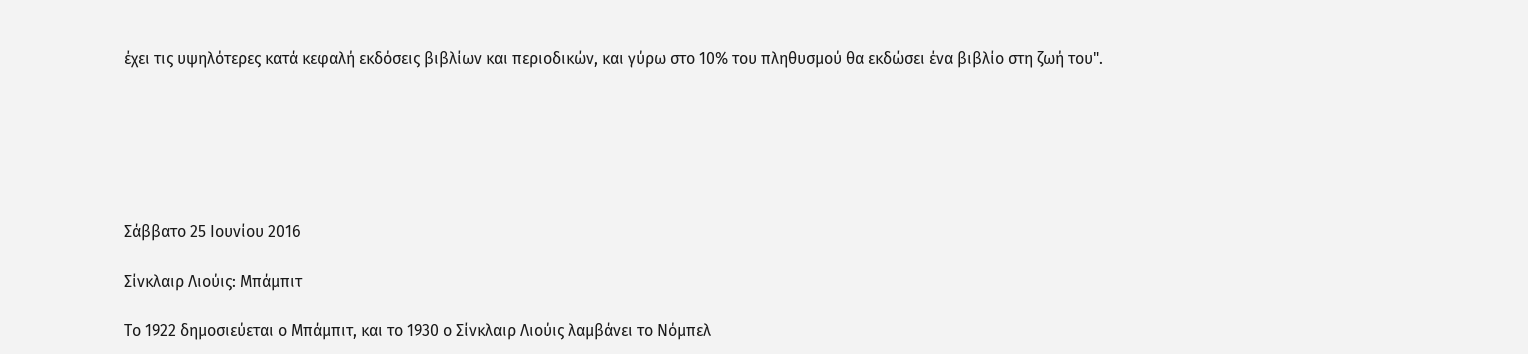έχει τις υψηλότερες κατά κεφαλή εκδόσεις βιβλίων και περιοδικών, και γύρω στο 10% του πληθυσμού θα εκδώσει ένα βιβλίο στη ζωή του".






Σάββατο 25 Ιουνίου 2016

Σίνκλαιρ Λιούις: Μπάμπιτ

Το 1922 δημοσιεύεται ο Μπάμπιτ, και το 1930 ο Σίνκλαιρ Λιούις λαμβάνει το Νόμπελ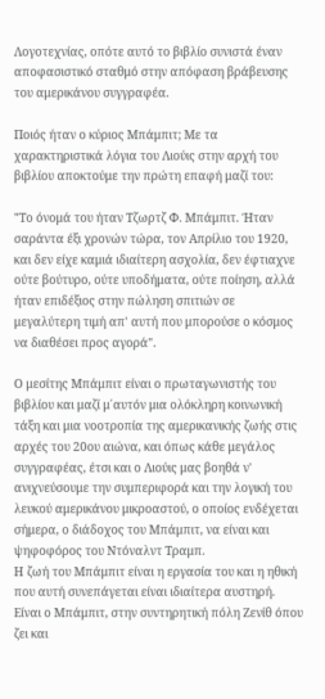Λογοτεχνίας, οπότε αυτό το βιβλίο συνιστά έναν αποφασιστικό σταθμό στην απόφαση βράβευσης του αμερικάνου συγγραφέα.

Ποιός ήταν ο κύριος Μπάμπιτ; Με τα χαρακτηριστικά λόγια του Λιούις στην αρχή του βιβλίου αποκτούμε την πρώτη επαφή μαζί του:

"Το όνομά του ήταν Τζωρτζ Φ. Μπάμπιτ. Ήταν σαράντα έξι χρονών τώρα, τον Απρίλιο του 1920, και δεν είχε καμιά ιδιαίτερη ασχολία, δεν έφτιαχνε ούτε βούτυρο, ούτε υποδήματα, ούτε ποίηση, αλλά ήταν επιδέξιος στην πώληση σπιτιών σε μεγαλύτερη τιμή απ' αυτή που μπορούσε ο κόσμος να διαθέσει προς αγορά".

Ο μεσίτης Μπάμπιτ είναι ο πρωταγωνιστής του βιβλίου και μαζί μ΄αυτόν μια ολόκληρη κοινωνική τάξη και μια νοοτροπία της αμερικανικής ζωής στις αρχές του 20ου αιώνα, και όπως κάθε μεγάλος συγγραφέας, έτσι και ο Λιούις μας βοηθά ν' ανιχνεύσουμε την συμπεριφορά και την λογική του λευκού αμερικάνου μικροαστού, ο οποίος ενδέχεται σήμερα, ο διάδοχος του Μπάμπιτ, να είναι και ψηφοφόρος του Ντόναλντ Τραμπ.
Η ζωή του Μπάμπιτ είναι η εργασία του και η ηθική που αυτή συνεπάγεται είναι ιδιαίτερα αυστηρή. Είναι ο Μπάμπιτ, στην συντηρητική πόλη Ζενίθ όπου ζει και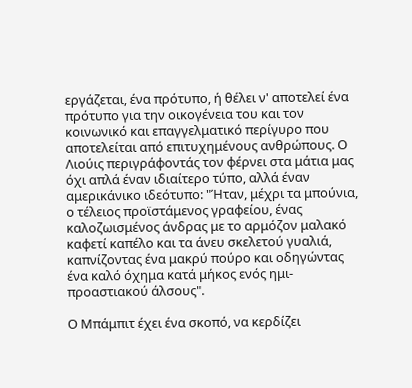εργάζεται, ένα πρότυπο, ή θέλει ν' αποτελεί ένα πρότυπο για την οικογένεια του και τον κοινωνικό και επαγγελματικό περίγυρο που αποτελείται από επιτυχημένους ανθρώπους. Ο Λιούις περιγράφοντάς τον φέρνει στα μάτια μας όχι απλά έναν ιδιαίτερο τύπο, αλλά έναν αμερικάνικο ιδεότυπο: "Ήταν, μέχρι τα μπούνια, ο τέλειος προϊστάμενος γραφείου, ένας καλοζωισμένος άνδρας με το αρμόζον μαλακό καφετί καπέλο και τα άνευ σκελετού γυαλιά, καπνίζοντας ένα μακρύ πούρο και οδηγώντας ένα καλό όχημα κατά μήκος ενός ημι-προαστιακού άλσους".

Ο Μπάμπιτ έχει ένα σκοπό, να κερδίζει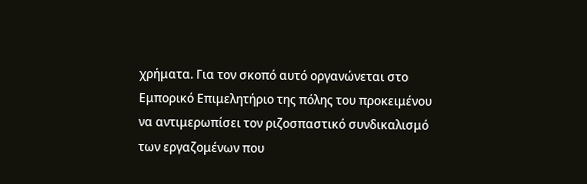χρήματα. Για τον σκοπό αυτό οργανώνεται στο Εμπορικό Επιμελητήριο της πόλης του προκειμένου να αντιμερωπίσει τον ριζοσπαστικό συνδικαλισμό των εργαζομένων που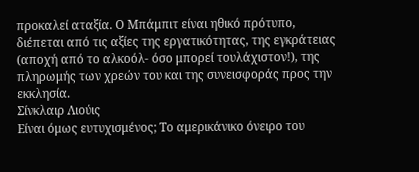προκαλεί αταξία. Ο Μπάμπιτ είναι ηθικό πρότυπο, διέπεται από τις αξίες της εργατικότητας, της εγκράτειας (αποχή από το αλκοόλ- όσο μπορεί τουλάχιστον!), της πληρωμής των χρεών του και της συνεισφοράς προς την εκκλησία.
Σίνκλαιρ Λιούις
Είναι όμως ευτυχισμένος; Το αμερικάνικο όνειρο του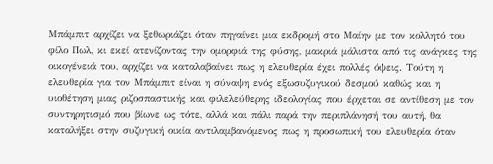Μπάμπιτ αρχίζει να ξεθωριάζει όταν πηγαίνει μια εκδρομή στο Μαίην με τον κολλητό του φίλο Πωλ, κι εκεί ατενίζοντας την ομορφιά της φύσης, μακριά μάλιστα από τις ανάγκες της οικογένειά του, αρχίζει να καταλαβαίνει πως η ελευθερία έχει πολλές όψεις. Τούτη η ελευθερία για τον Μπάμπιτ είναι η σύναψη ενός εξωσυζυγικού δεσμού καθώς και η υιοθέτηση μιας ριζοσπαστικής και φιλελεύθερης ιδεολογίας που έρχεται σε αντίθεση με τον συντηρητισμό που βίωνε ως τότε, αλλά και πάλι παρά την περιπλάνησή του αυτή, θα καταλήξει στην συζυγική οικία αντιλαμβανόμενος πως η προσωπική του ελευθερία όταν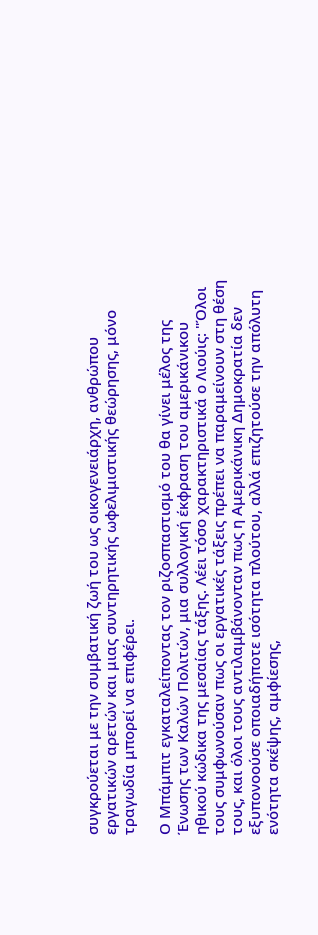συγκρούεται με την συμβατική ζωή του ως οικογενειάρχη, ανθρώπου εργατικών αρετών και μιας συντηρητικής ωφελιμιστικής θεώρησης, μόνο τραγωδία μπορεί να επιφέρει.

Ο Μπάμπιτ εγκαταλείποντας τον ριζοσπαστισμό του θα γίνει μέλος της Ένωσης των Καλών Πολιτών, μια συλλογική έκφραση του αμερικάνικου ηθικού κώδικα της μεσαίας τάξης. Λέει τόσο χαρακτηριστικά ο Λιούις: "Όλοι τους συμφωνούσαν πως οι εργατικές τάξεις πρέπει να παραμείνουν στη θέση τους, και όλοι τους αντιλαμβάνονταν πως η Αμερικάνικη Δημοκρατία δεν εξυπονοούσε οποιαδήποτε ισότητα πλούτου, αλλά επιζητούσε την απόλυτη ενότητα σκέψης, αμφίεσης,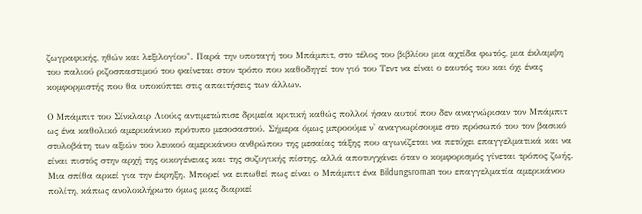ζωγραφικής, ηθών και λεξιλογίου". Παρά την υποταγή του Μπάμπιτ, στο τέλος του βιβλίου μια αχτίδα φωτός, μια έκλαμψη του παλιού ριζοσπαστιμού του φαίνεται στον τρόπο που καθοδηγεί τον γιό του Τεντ να είναι ο εαυτός του και όχι ένας κομφορμιστής που θα υποκύπτει στις απαιτήσεις των άλλων.

Ο Μπάμπιτ του Σίνκλαιρ Λιούις αντιμετώπισε δριμεία κριτική καθώς πολλοί ήσαν αυτοί που δεν αναγνώρισαν τον Μπάμπιτ ως ένα καθολικό αμερικάνικο πρότυπο μεσοσαστού. Σήμερα όμως μπροούμε ν' αναγνωρίσουμε στο πρόσωπό του τον βασικό στυλοβάτη των αξιών του λευκού αμερικάνου ανθρώπου της μεσαίας τάξης που αγωνίζεται να πετύχει επαγγελματικά και να είναι πιστός στην αρχή της οικογένειας και της συζυγικής πίστης, αλλά αποτυγχάνει όταν ο κομφορισμός γίνεται τρόπος ζωής. Μια σπίθα αρκεί για την έκρηξη. Μπορεί να ειπωθεί πως είναι ο Μπάμπιτ ένα Bildungsroman του επαγγελματία αμερικάνου πολίτη, κάπως ανολοκλήρωτο όμως μιας διαρκεί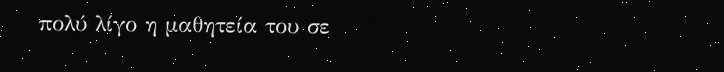πολύ λίγο η μαθητεία του σε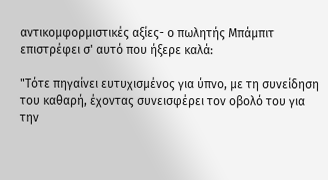αντικομφορμιστικές αξίες- ο πωλητής Μπάμπιτ επιστρέφει σ' αυτό που ήξερε καλά:

"Τότε πηγαίνει ευτυχισμένος για ύπνο, με τη συνείδηση του καθαρή, έχοντας συνεισφέρει τον οβολό του για την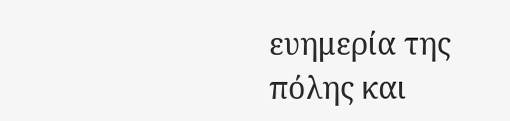ευημερία της πόλης και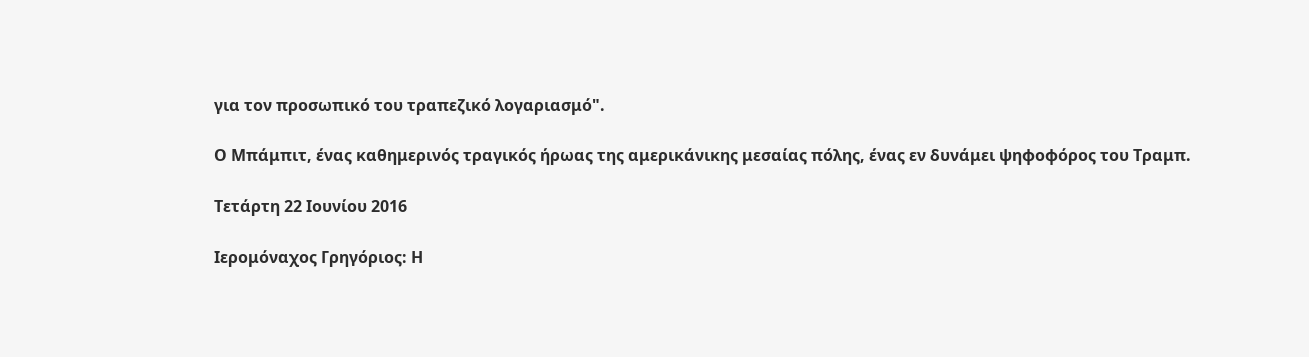για τον προσωπικό του τραπεζικό λογαριασμό".

Ο Μπάμπιτ, ένας καθημερινός τραγικός ήρωας της αμερικάνικης μεσαίας πόλης, ένας εν δυνάμει ψηφοφόρος του Τραμπ.

Τετάρτη 22 Ιουνίου 2016

Ιερομόναχος Γρηγόριος: Η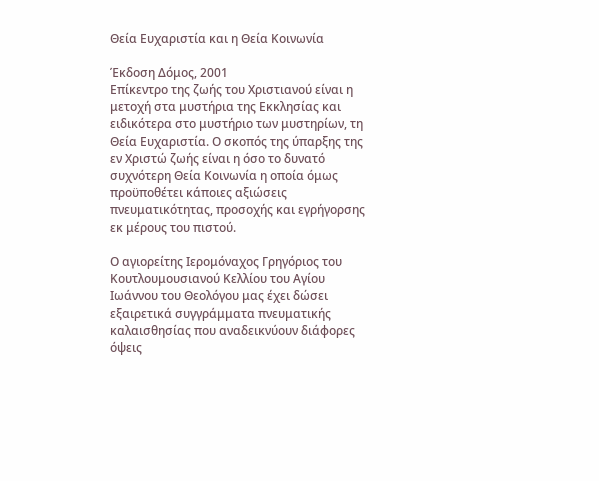Θεία Ευχαριστία και η Θεία Κοινωνία

Έκδοση Δόμος, 2001
Επίκεντρο της ζωής του Χριστιανού είναι η μετοχή στα μυστήρια της Εκκλησίας και ειδικότερα στο μυστήριο των μυστηρίων, τη Θεία Ευχαριστία. Ο σκοπός της ύπαρξης της εν Χριστώ ζωής είναι η όσο το δυνατό συχνότερη Θεία Κοινωνία η οποία όμως προϋποθέτει κάποιες αξιώσεις πνευματικότητας, προσοχής και εγρήγορσης εκ μέρους του πιστού.

Ο αγιορείτης Ιερομόναχος Γρηγόριος του Κουτλουμουσιανού Κελλίου του Αγίου Ιωάννου του Θεολόγου μας έχει δώσει εξαιρετικά συγγράμματα πνευματικής καλαισθησίας που αναδεικνύουν διάφορες όψεις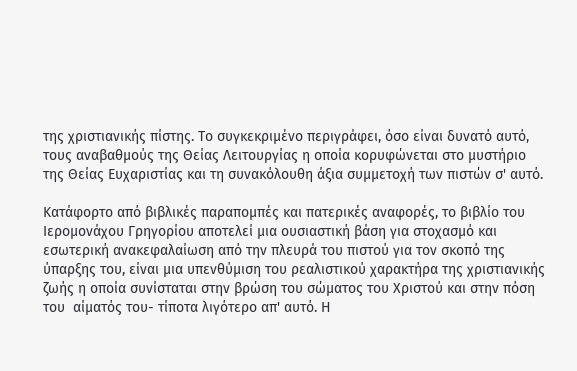της χριστιανικής πίστης. Το συγκεκριμένο περιγράφει, όσο είναι δυνατό αυτό, τους αναβαθμούς της Θείας Λειτουργίας η οποία κορυφώνεται στο μυστήριο της Θείας Ευχαριστίας και τη συνακόλουθη άξια συμμετοχή των πιστών σ' αυτό.

Κατάφορτο από βιβλικές παραπομπές και πατερικές αναφορές, το βιβλίο του Ιερομονάχου Γρηγορίου αποτελεί μια ουσιαστική βάση για στοχασμό και εσωτερική ανακεφαλαίωση από την πλευρά του πιστού για τον σκοπό της ύπαρξης του, είναι μια υπενθύμιση του ρεαλιστικού χαρακτήρα της χριστιανικής ζωής η οποία συνίσταται στην βρώση του σώματος του Χριστού και στην πόση του  αίματός του- τίποτα λιγότερο απ' αυτό. Η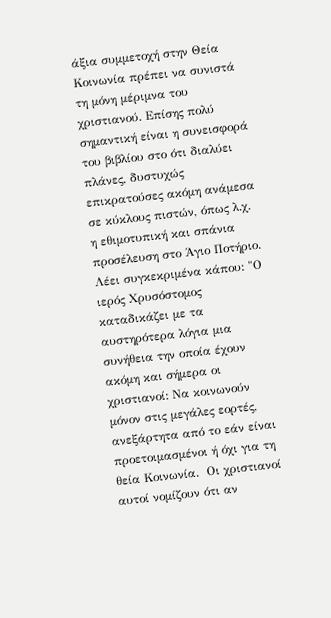άξια συμμετοχή στην Θεία Κοινωνία πρέπει να συνιστά τη μόνη μέριμνα του χριστιανού. Επίσης πολύ σημαντική είναι η συνεισφορά του βιβλίου στο ότι διαλύει πλάνες, δυστυχώς επικρατούσες ακόμη ανάμεσα σε κύκλους πιστών, όπως λ.χ. η εθιμοτυπική και σπάνια προσέλευση στο Άγιο Ποτήριο. Λέει συγκεκριμένα κάπου: "Ο ιερός Χρυσόστομος καταδικάζει με τα αυστηρότερα λόγια μια συνήθεια την οποία έχουν ακόμη και σήμερα οι χριστιανοί: Να κοινωνούν μόνον στις μεγάλες εορτές, ανεξάρτητα από το εάν είναι προετοιμασμένοι ή όχι για τη θεία Κοινωνία.  Οι χριστιανοί αυτοί νομίζουν ότι αν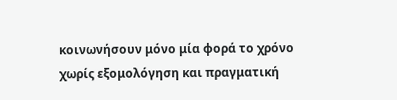κοινωνήσουν μόνο μία φορά το χρόνο χωρίς εξομολόγηση και πραγματική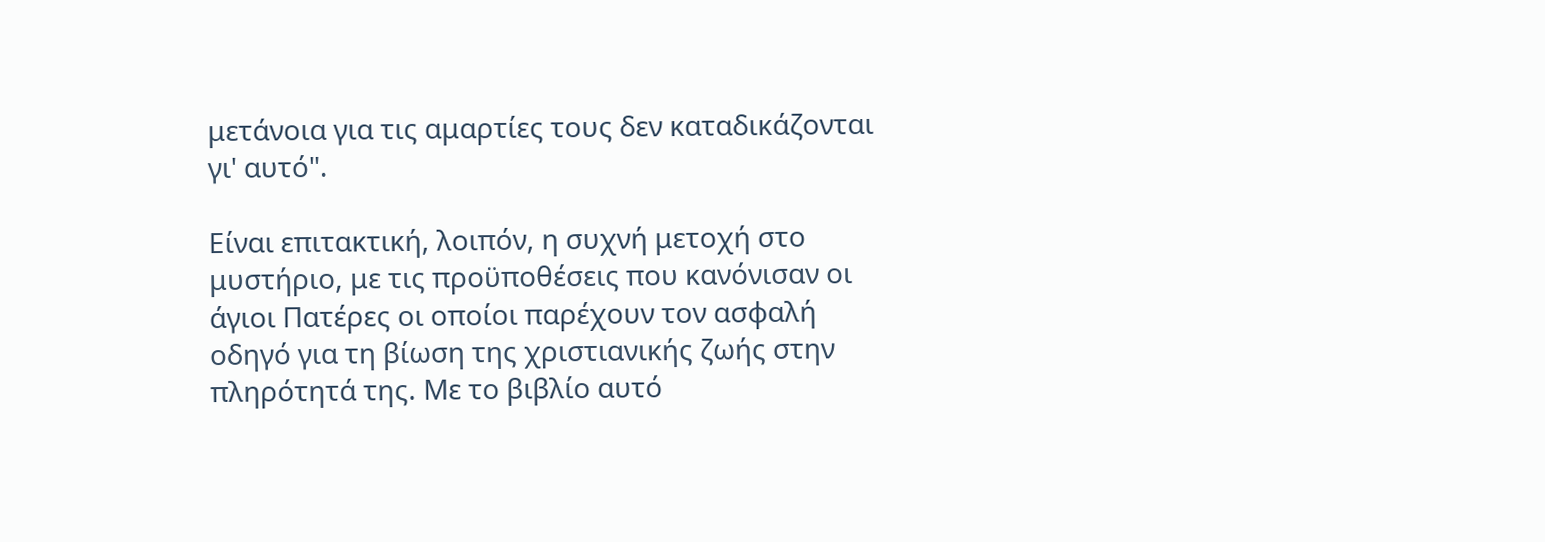μετάνοια για τις αμαρτίες τους δεν καταδικάζονται γι' αυτό".

Είναι επιτακτική, λοιπόν, η συχνή μετοχή στο μυστήριο, με τις προϋποθέσεις που κανόνισαν οι άγιοι Πατέρες οι οποίοι παρέχουν τον ασφαλή οδηγό για τη βίωση της χριστιανικής ζωής στην πληρότητά της. Με το βιβλίο αυτό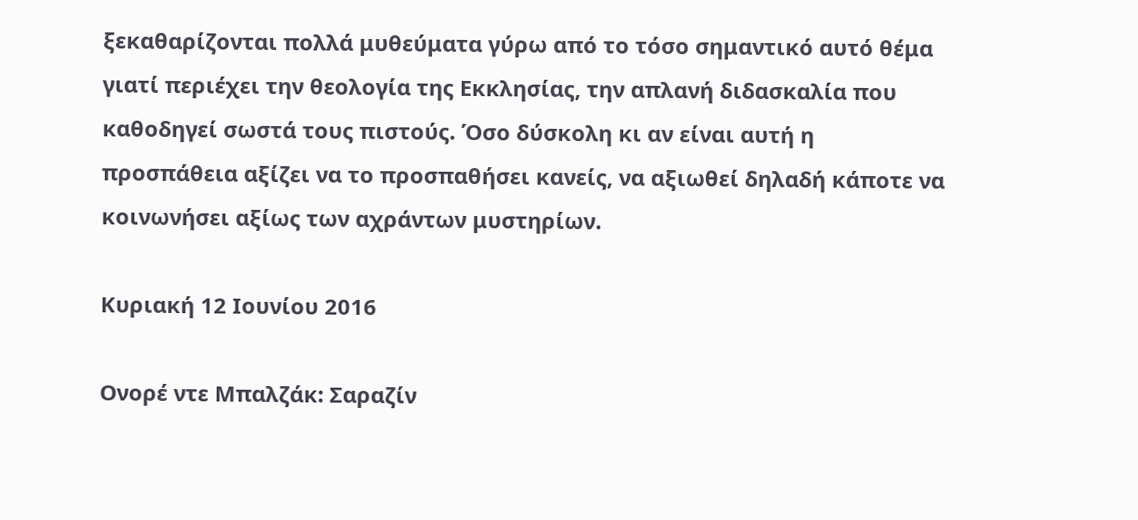ξεκαθαρίζονται πολλά μυθεύματα γύρω από το τόσο σημαντικό αυτό θέμα γιατί περιέχει την θεολογία της Εκκλησίας, την απλανή διδασκαλία που καθοδηγεί σωστά τους πιστούς. Όσο δύσκολη κι αν είναι αυτή η προσπάθεια αξίζει να το προσπαθήσει κανείς, να αξιωθεί δηλαδή κάποτε να κοινωνήσει αξίως των αχράντων μυστηρίων.

Κυριακή 12 Ιουνίου 2016

Ονορέ ντε Μπαλζάκ: Σαραζίν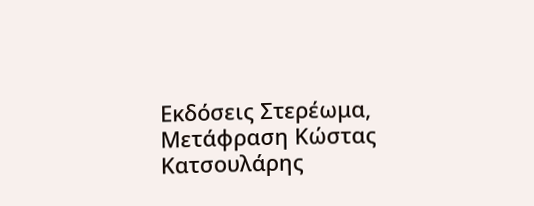Εκδόσεις Στερέωμα, Μετάφραση Κώστας Κατσουλάρης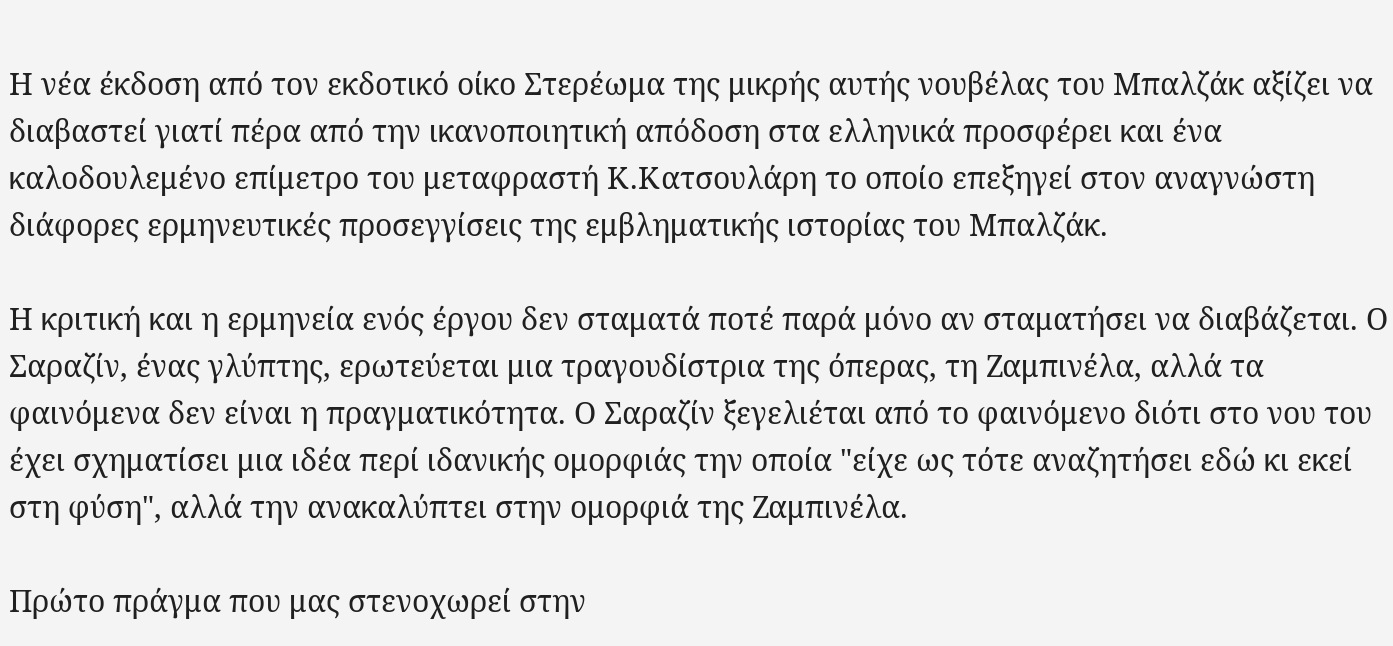Η νέα έκδοση από τον εκδοτικό οίκο Στερέωμα της μικρής αυτής νουβέλας του Μπαλζάκ αξίζει να διαβαστεί γιατί πέρα από την ικανοποιητική απόδοση στα ελληνικά προσφέρει και ένα καλοδουλεμένο επίμετρο του μεταφραστή Κ.Κατσουλάρη το οποίο επεξηγεί στον αναγνώστη διάφορες ερμηνευτικές προσεγγίσεις της εμβληματικής ιστορίας του Μπαλζάκ.

Η κριτική και η ερμηνεία ενός έργου δεν σταματά ποτέ παρά μόνο αν σταματήσει να διαβάζεται. Ο Σαραζίν, ένας γλύπτης, ερωτεύεται μια τραγουδίστρια της όπερας, τη Ζαμπινέλα, αλλά τα φαινόμενα δεν είναι η πραγματικότητα. Ο Σαραζίν ξεγελιέται από το φαινόμενο διότι στο νου του έχει σχηματίσει μια ιδέα περί ιδανικής ομορφιάς την οποία "είχε ως τότε αναζητήσει εδώ κι εκεί στη φύση", αλλά την ανακαλύπτει στην ομορφιά της Ζαμπινέλα.

Πρώτο πράγμα που μας στενοχωρεί στην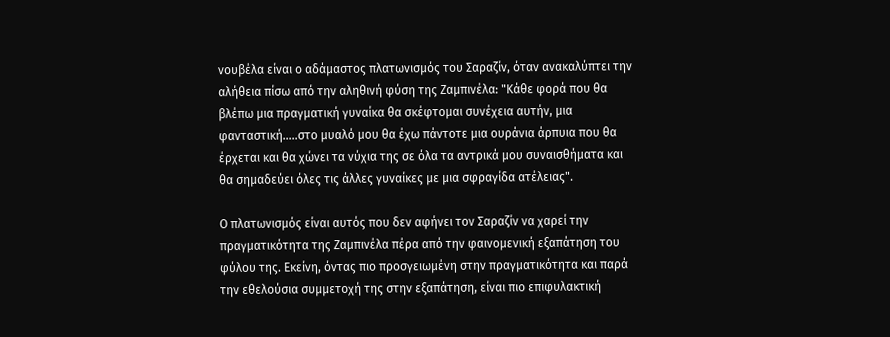νουβέλα είναι ο αδάμαστος πλατωνισμός του Σαραζίν, όταν ανακαλύπτει την αλήθεια πίσω από την αληθινή φύση της Ζαμπινέλα: "Κάθε φορά που θα βλέπω μια πραγματική γυναίκα θα σκέφτομαι συνέχεια αυτήν, μια φανταστική.....στο μυαλό μου θα έχω πάντοτε μια ουράνια άρπυια που θα έρχεται και θα χώνει τα νύχια της σε όλα τα αντρικά μου συναισθήματα και θα σημαδεύει όλες τις άλλες γυναίκες με μια σφραγίδα ατέλειας".

Ο πλατωνισμός είναι αυτός που δεν αφήνει τον Σαραζίν να χαρεί την πραγματικότητα της Ζαμπινέλα πέρα από την φαινομενική εξαπάτηση του φύλου της. Εκείνη, όντας πιο προσγειωμένη στην πραγματικότητα και παρά την εθελούσια συμμετοχή της στην εξαπάτηση, είναι πιο επιφυλακτική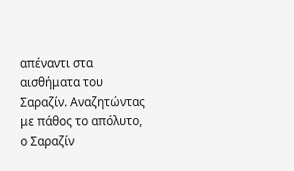απέναντι στα αισθήματα του Σαραζίν. Αναζητώντας με πάθος το απόλυτο, ο Σαραζίν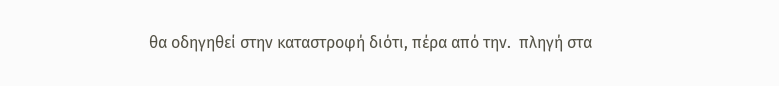θα οδηγηθεί στην καταστροφή διότι, πέρα από την.  πληγή στα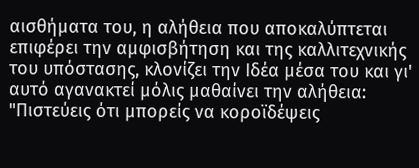αισθήματα του, η αλήθεια που αποκαλύπτεται επιφέρει την αμφισβήτηση και της καλλιτεχνικής του υπόστασης, κλονίζει την Ιδέα μέσα του και γι' αυτό αγανακτεί μόλις μαθαίνει την αλήθεια: "Πιστεύεις ότι μπορείς να κοροϊδέψεις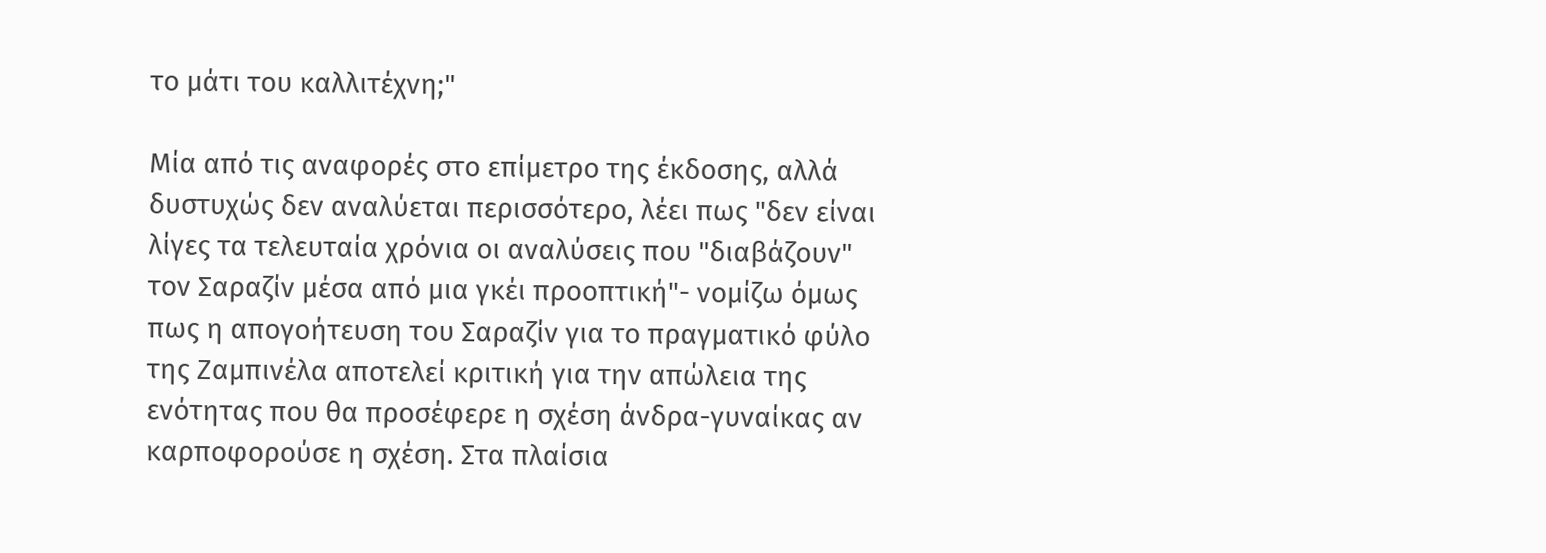το μάτι του καλλιτέχνη;"

Μία από τις αναφορές στο επίμετρο της έκδοσης, αλλά δυστυχώς δεν αναλύεται περισσότερο, λέει πως "δεν είναι λίγες τα τελευταία χρόνια οι αναλύσεις που "διαβάζουν" τον Σαραζίν μέσα από μια γκέι προοπτική"- νομίζω όμως πως η απογοήτευση του Σαραζίν για το πραγματικό φύλο της Ζαμπινέλα αποτελεί κριτική για την απώλεια της ενότητας που θα προσέφερε η σχέση άνδρα-γυναίκας αν καρποφορούσε η σχέση. Στα πλαίσια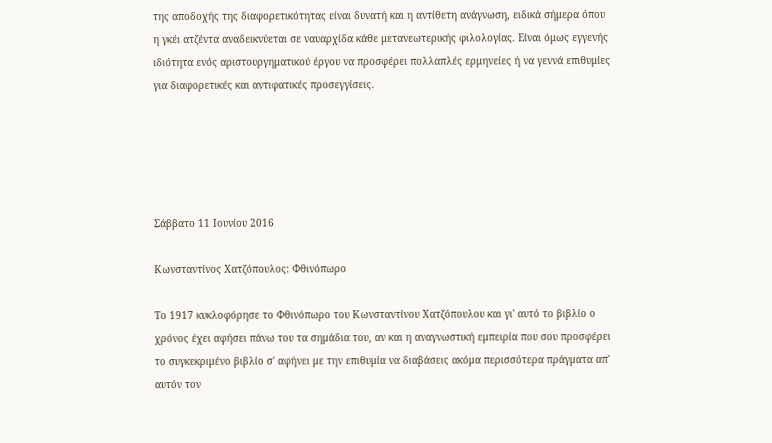της αποδοχής της διαφορετικότητας είναι δυνατή και η αντίθετη ανάγνωση, ειδικά σήμερα όπου η γκέι ατζέντα αναδεικνύεται σε ναυαρχίδα κάθε μετανεωτερικής φιλολογίας. Είναι όμως εγγενής ιδιότητα ενός αριστουργηματικού έργου να προσφέρει πολλαπλές ερμηνείες ή να γεννά επιθυμίες για διαφορετικές και αντιφατικές προσεγγίσεις.





Σάββατο 11 Ιουνίου 2016

Κωνσταντίνος Χατζόπουλος: Φθινόπωρο

Το 1917 κυκλοφόρησε το Φθινόπωρο του Κωνσταντίνου Χατζόπουλου και γι' αυτό το βιβλίο ο χρόνος έχει αφήσει πάνω του τα σημάδια του, αν και η αναγνωστική εμπειρία που σου προσφέρει το συγκεκριμένο βιβλίο σ' αφήνει με την επιθυμία να διαβάσεις ακόμα περισσότερα πράγματα απ' αυτόν τον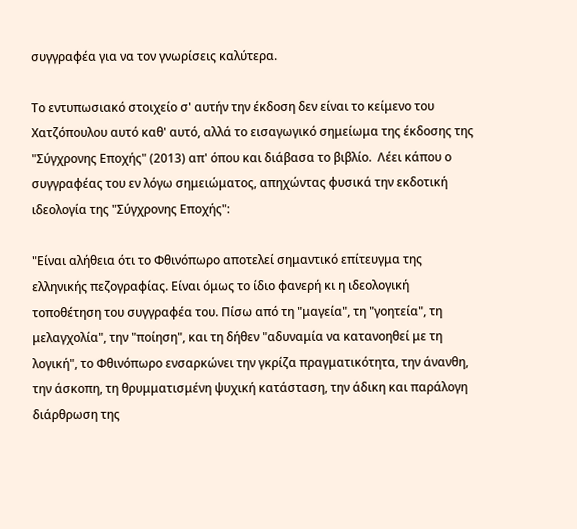συγγραφέα για να τον γνωρίσεις καλύτερα.

Το εντυπωσιακό στοιχείο σ' αυτήν την έκδοση δεν είναι το κείμενο του Χατζόπουλου αυτό καθ' αυτό, αλλά το εισαγωγικό σημείωμα της έκδοσης της "Σύγχρονης Εποχής" (2013) απ' όπου και διάβασα το βιβλίο.  Λέει κάπου ο συγγραφέας του εν λόγω σημειώματος, απηχώντας φυσικά την εκδοτική ιδεολογία της "Σύγχρονης Εποχής":

"Είναι αλήθεια ότι το Φθινόπωρο αποτελεί σημαντικό επίτευγμα της ελληνικής πεζογραφίας. Είναι όμως το ίδιο φανερή κι η ιδεολογική τοποθέτηση του συγγραφέα του. Πίσω από τη "μαγεία", τη "γοητεία", τη μελαγχολία", την "ποίηση", και τη δήθεν "αδυναμία να κατανοηθεί με τη λογική", το Φθινόπωρο ενσαρκώνει την γκρίζα πραγματικότητα, την άνανθη, την άσκοπη, τη θρυμματισμένη ψυχική κατάσταση, την άδικη και παράλογη διάρθρωση της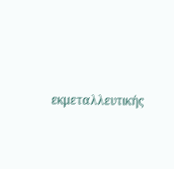εκμεταλλευτικής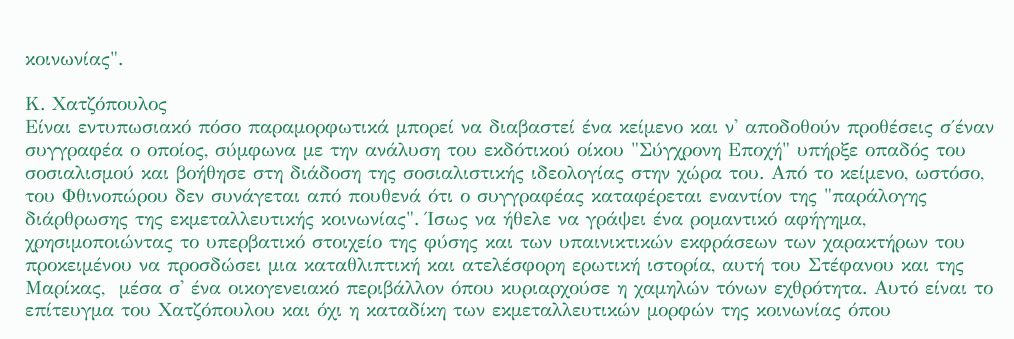κοινωνίας".

Κ. Χατζόπουλος
Είναι εντυπωσιακό πόσο παραμορφωτικά μπορεί να διαβαστεί ένα κείμενο και ν' αποδοθούν προθέσεις σ΄έναν συγγραφέα ο οποίος, σύμφωνα με την ανάλυση του εκδότικού οίκου "Σύγχρονη Εποχή" υπήρξε οπαδός του σοσιαλισμού και βοήθησε στη διάδοση της σοσιαλιστικής ιδεολογίας στην χώρα του. Από το κείμενο, ωστόσο, του Φθινοπώρου δεν συνάγεται από πουθενά ότι ο συγγραφέας καταφέρεται εναντίον της "παράλογης διάρθρωσης της εκμεταλλευτικής κοινωνίας". Ίσως να ήθελε να γράψει ένα ρομαντικό αφήγημα, χρησιμοποιώντας το υπερβατικό στοιχείο της φύσης και των υπαινικτικών εκφράσεων των χαρακτήρων του προκειμένου να προσδώσει μια καταθλιπτική και ατελέσφορη ερωτική ιστορία, αυτή του Στέφανου και της Μαρίκας,  μέσα σ' ένα οικογενειακό περιβάλλον όπου κυριαρχούσε η χαμηλών τόνων εχθρότητα. Αυτό είναι το επίτευγμα του Χατζόπουλου και όχι η καταδίκη των εκμεταλλευτικών μορφών της κοινωνίας όπου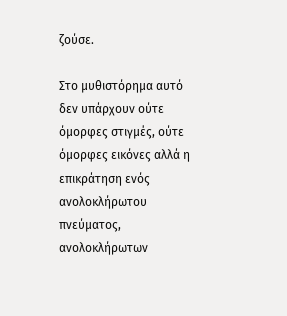ζούσε.

Στο μυθιστόρημα αυτό δεν υπάρχουν ούτε όμορφες στιγμές, ούτε όμορφες εικόνες αλλά η επικράτηση ενός ανολοκλήρωτου πνεύματος, ανολοκλήρωτων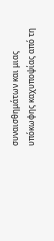συναισθημάτων και μιας υπόκωφης καχυποψίας από τη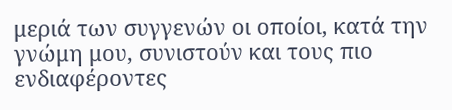μεριά των συγγενών οι οποίοι, κατά την γνώμη μου, συνιστούν και τους πιο ενδιαφέροντες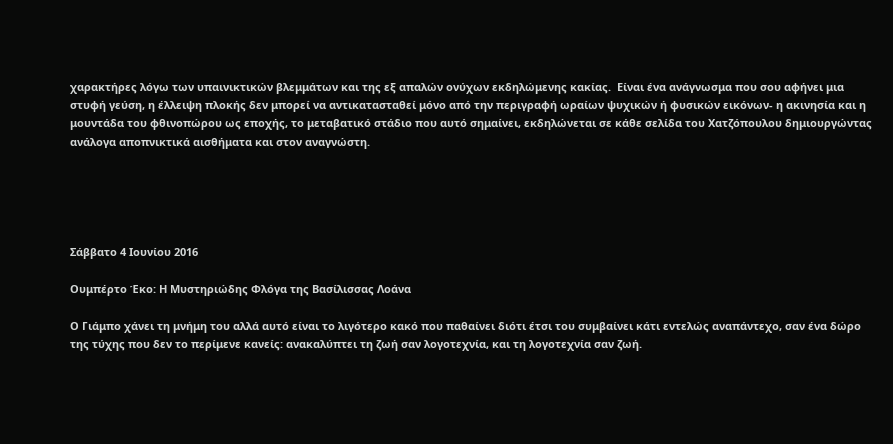χαρακτήρες λόγω των υπαινικτικών βλεμμάτων και της εξ απαλών ονύχων εκδηλώμενης κακίας.  Είναι ένα ανάγνωσμα που σου αφήνει μια στυφή γεύση, η έλλειψη πλοκής δεν μπορεί να αντικατασταθεί μόνο από την περιγραφή ωραίων ψυχικών ή φυσικών εικόνων- η ακινησία και η μουντάδα του φθινοπώρου ως εποχής, το μεταβατικό στάδιο που αυτό σημαίνει, εκδηλώνεται σε κάθε σελίδα του Χατζόπουλου δημιουργώντας ανάλογα αποπνικτικά αισθήματα και στον αναγνώστη.





Σάββατο 4 Ιουνίου 2016

Ουμπέρτο Έκο: Η Μυστηριώδης Φλόγα της Βασίλισσας Λοάνα

Ο Γιάμπο χάνει τη μνήμη του αλλά αυτό είναι το λιγότερο κακό που παθαίνει διότι έτσι του συμβαίνει κάτι εντελώς αναπάντεχο, σαν ένα δώρο της τύχης που δεν το περίμενε κανείς: ανακαλύπτει τη ζωή σαν λογοτεχνία, και τη λογοτεχνία σαν ζωή.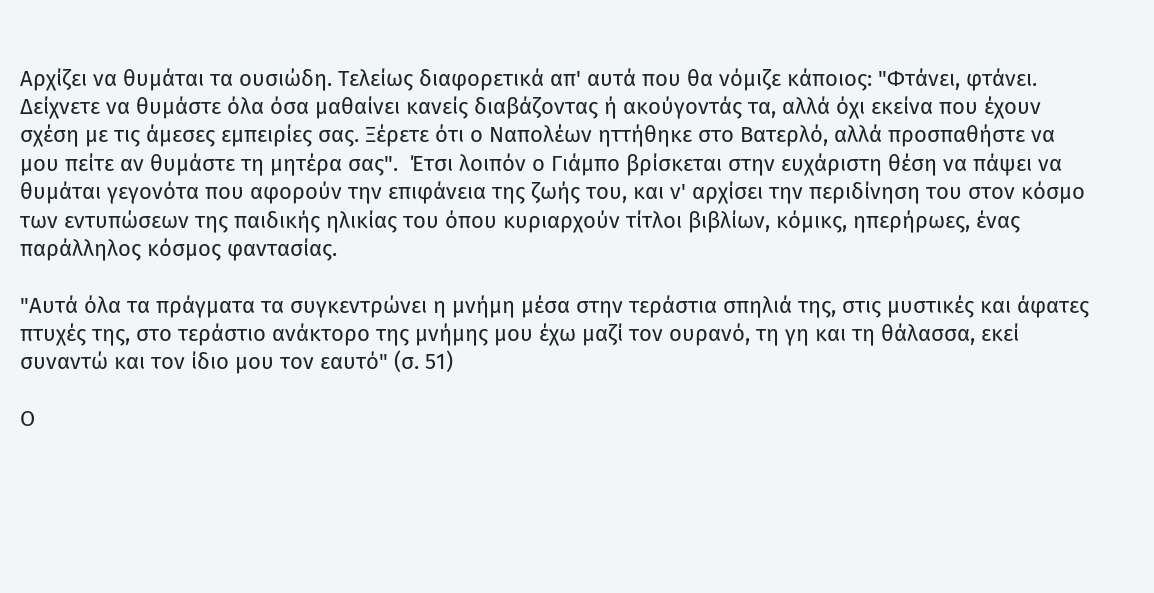Αρχίζει να θυμάται τα ουσιώδη. Τελείως διαφορετικά απ' αυτά που θα νόμιζε κάποιος: "Φτάνει, φτάνει. Δείχνετε να θυμάστε όλα όσα μαθαίνει κανείς διαβάζοντας ή ακούγοντάς τα, αλλά όχι εκείνα που έχουν σχέση με τις άμεσες εμπειρίες σας. Ξέρετε ότι ο Ναπολέων ηττήθηκε στο Βατερλό, αλλά προσπαθήστε να μου πείτε αν θυμάστε τη μητέρα σας".  Έτσι λοιπόν ο Γιάμπο βρίσκεται στην ευχάριστη θέση να πάψει να θυμάται γεγονότα που αφορούν την επιφάνεια της ζωής του, και ν' αρχίσει την περιδίνηση του στον κόσμο των εντυπώσεων της παιδικής ηλικίας του όπου κυριαρχούν τίτλοι βιβλίων, κόμικς, ηπερήρωες, ένας παράλληλος κόσμος φαντασίας.

"Αυτά όλα τα πράγματα τα συγκεντρώνει η μνήμη μέσα στην τεράστια σπηλιά της, στις μυστικές και άφατες πτυχές της, στο τεράστιο ανάκτορο της μνήμης μου έχω μαζί τον ουρανό, τη γη και τη θάλασσα, εκεί συναντώ και τον ίδιο μου τον εαυτό" (σ. 51)

Ο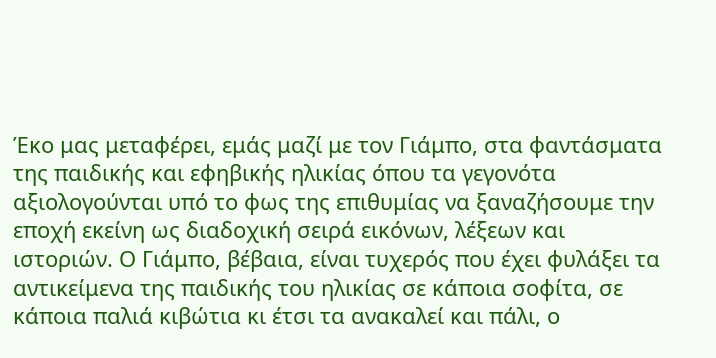Έκο μας μεταφέρει, εμάς μαζί με τον Γιάμπο, στα φαντάσματα της παιδικής και εφηβικής ηλικίας όπου τα γεγονότα αξιολογούνται υπό το φως της επιθυμίας να ξαναζήσουμε την εποχή εκείνη ως διαδοχική σειρά εικόνων, λέξεων και ιστοριών. Ο Γιάμπο, βέβαια, είναι τυχερός που έχει φυλάξει τα αντικείμενα της παιδικής του ηλικίας σε κάποια σοφίτα, σε κάποια παλιά κιβώτια κι έτσι τα ανακαλεί και πάλι, ο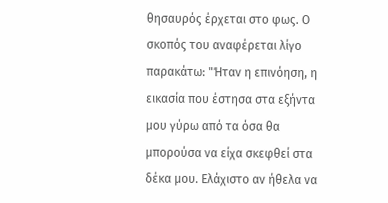θησαυρός έρχεται στο φως. Ο σκοπός του αναφέρεται λίγο παρακάτω: "Ήταν η επινόηση, η εικασία που έστησα στα εξήντα μου γύρω από τα όσα θα μπορούσα να είχα σκεφθεί στα δέκα μου. Ελάχιστο αν ήθελα να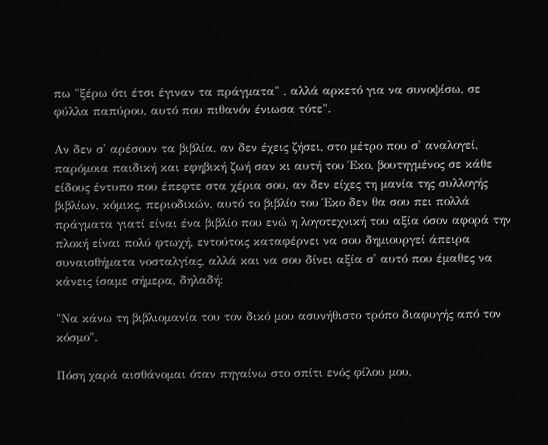πω "ξέρω ότι έτσι έγιναν τα πράγματα" , αλλά αρκετό για να συνοψίσω, σε φύλλα παπύρου, αυτό που πιθανόν ένιωσα τότε".

Αν δεν σ' αρέσουν τα βιβλία, αν δεν έχεις ζήσει, στο μέτρο που σ' αναλογεί, παρόμοια παιδική και εφηβική ζωή σαν κι αυτή του Έκο, βουτηγμένος σε κάθε είδους έντυπο που έπεφτε στα χέρια σου, αν δεν είχες τη μανία της συλλογής βιβλίων, κόμικς, περιοδικών, αυτό το βιβλίο του Έκο δεν θα σου πει πολλά πράγματα γιατί είναι ένα βιβλίο που ενώ η λογοτεχνική του αξία όσον αφορά την πλοκή είναι πολύ φτωχή, εντούτοις καταφέρνει να σου δημιουργεί άπειρα συναισθήματα νοσταλγίας, αλλά και να σου δίνει αξία σ' αυτό που έμαθες να κάνεις ίσαμε σήμερα, δηλαδή:

"Να κάνω τη βιβλιομανία του τον δικό μου ασυνήθιστο τρόπο διαφυγής από τον κόσμο".

Πόση χαρά αισθάνομαι όταν πηγαίνω στο σπίτι ενός φίλου μου,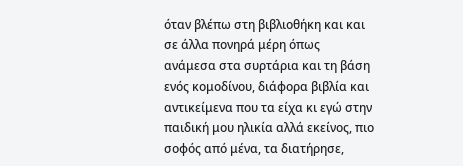όταν βλέπω στη βιβλιοθήκη και και σε άλλα πονηρά μέρη όπως ανάμεσα στα συρτάρια και τη βάση ενός κομοδίνου, διάφορα βιβλία και αντικείμενα που τα είχα κι εγώ στην παιδική μου ηλικία αλλά εκείνος, πιο σοφός από μένα, τα διατήρησε,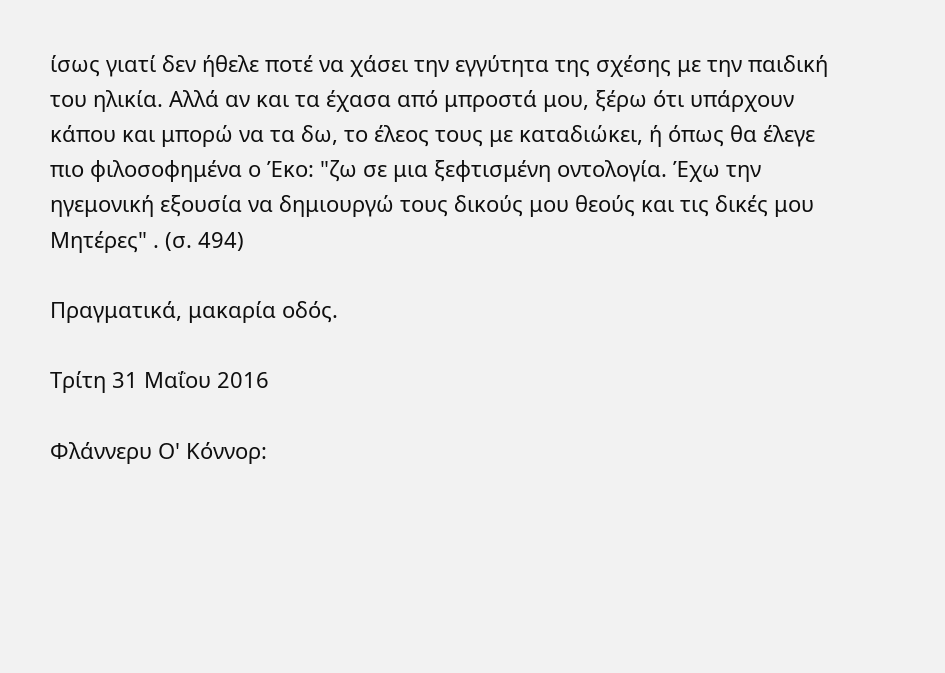ίσως γιατί δεν ήθελε ποτέ να χάσει την εγγύτητα της σχέσης με την παιδική του ηλικία. Αλλά αν και τα έχασα από μπροστά μου, ξέρω ότι υπάρχουν κάπου και μπορώ να τα δω, το έλεος τους με καταδιώκει, ή όπως θα έλεγε πιο φιλοσοφημένα ο Έκο: "ζω σε μια ξεφτισμένη οντολογία. Έχω την ηγεμονική εξουσία να δημιουργώ τους δικούς μου θεούς και τις δικές μου Μητέρες" . (σ. 494)

Πραγματικά, μακαρία οδός.

Τρίτη 31 Μαΐου 2016

Φλάννερυ Ο' Κόννορ: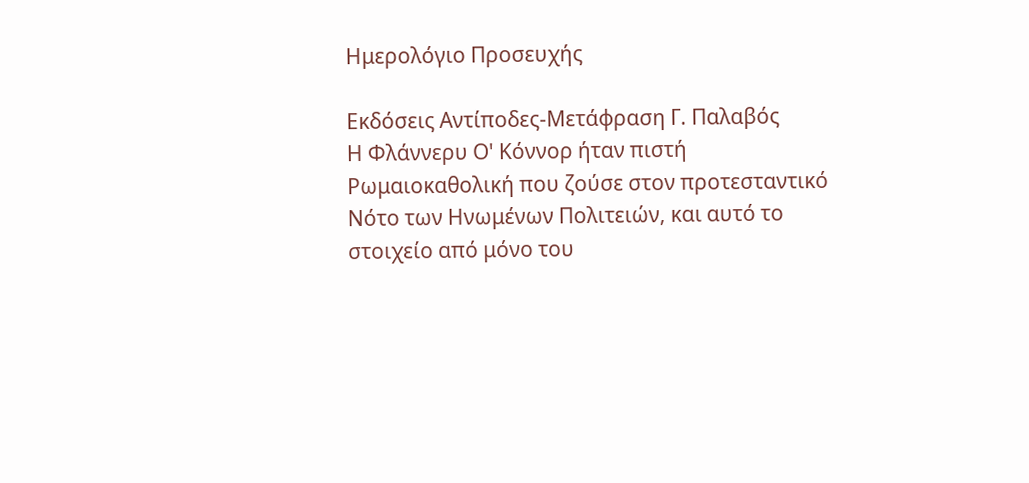Ημερολόγιο Προσευχής

Εκδόσεις Αντίποδες-Μετάφραση Γ. Παλαβός
Η Φλάννερυ Ο' Κόννορ ήταν πιστή Ρωμαιοκαθολική που ζούσε στον προτεσταντικό Νότο των Ηνωμένων Πολιτειών, και αυτό το στοιχείο από μόνο του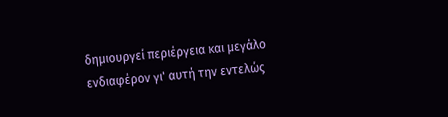δημιουργεί περιέργεια και μεγάλο ενδιαφέρον γι' αυτή την εντελώς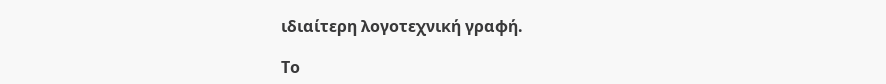ιδιαίτερη λογοτεχνική γραφή.

Το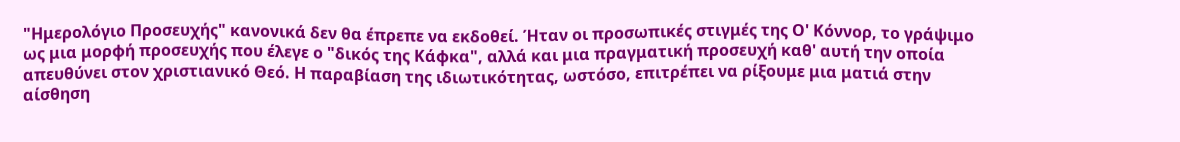"Ημερολόγιο Προσευχής" κανονικά δεν θα έπρεπε να εκδοθεί. Ήταν οι προσωπικές στιγμές της Ο' Κόννορ, το γράψιμο ως μια μορφή προσευχής που έλεγε ο "δικός της Κάφκα", αλλά και μια πραγματική προσευχή καθ' αυτή την οποία απευθύνει στον χριστιανικό Θεό. Η παραβίαση της ιδιωτικότητας, ωστόσο, επιτρέπει να ρίξουμε μια ματιά στην αίσθηση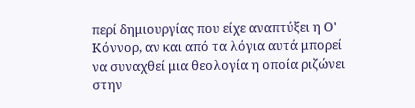περί δημιουργίας που είχε αναπτύξει η Ο' Κόννορ, αν και από τα λόγια αυτά μπορεί να συναχθεί μια θεολογία η οποία ριζώνει στην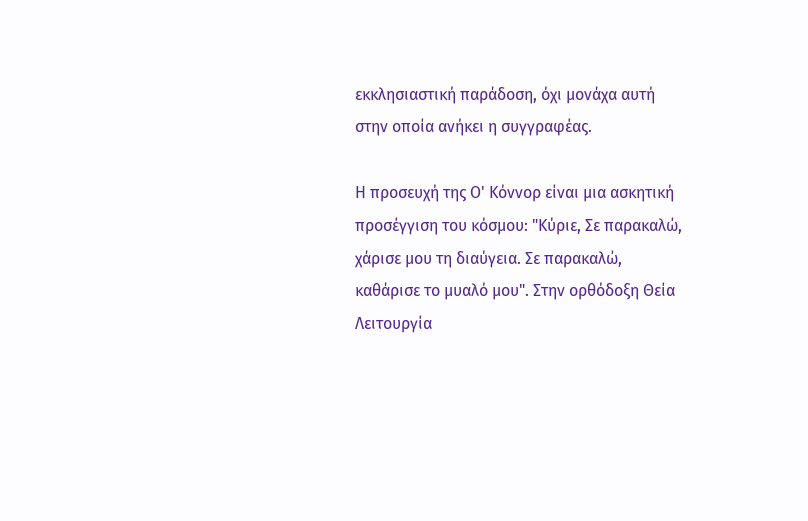εκκλησιαστική παράδοση, όχι μονάχα αυτή στην οποία ανήκει η συγγραφέας.

Η προσευχή της Ο' Κόννορ είναι μια ασκητική προσέγγιση του κόσμου: "Κύριε, Σε παρακαλώ, χάρισε μου τη διαύγεια. Σε παρακαλώ, καθάρισε το μυαλό μου". Στην ορθόδοξη Θεία Λειτουργία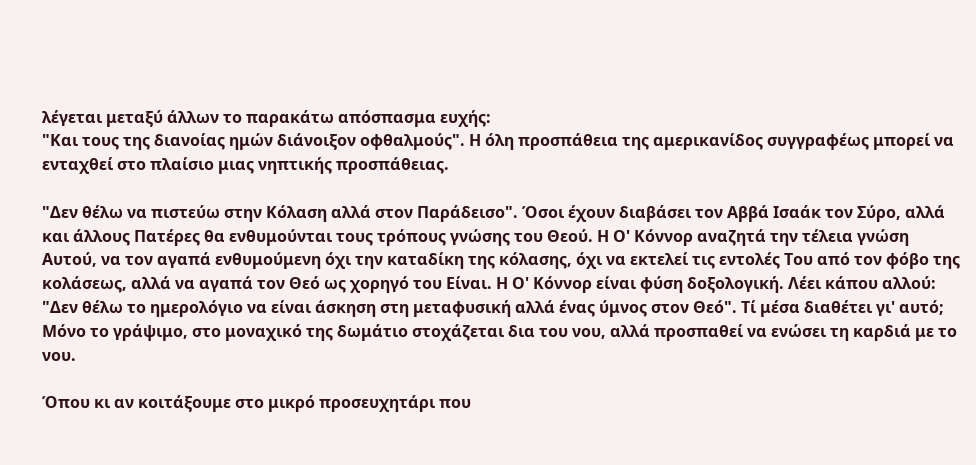λέγεται μεταξύ άλλων το παρακάτω απόσπασμα ευχής:
"Και τους της διανοίας ημών διάνοιξον οφθαλμούς". Η όλη προσπάθεια της αμερικανίδος συγγραφέως μπορεί να ενταχθεί στο πλαίσιο μιας νηπτικής προσπάθειας.

"Δεν θέλω να πιστεύω στην Κόλαση αλλά στον Παράδεισο". Όσοι έχουν διαβάσει τον Αββά Ισαάκ τον Σύρο, αλλά και άλλους Πατέρες θα ενθυμούνται τους τρόπους γνώσης του Θεού. Η Ο' Κόννορ αναζητά την τέλεια γνώση Αυτού, να τον αγαπά ενθυμούμενη όχι την καταδίκη της κόλασης, όχι να εκτελεί τις εντολές Του από τον φόβο της κολάσεως, αλλά να αγαπά τον Θεό ως χορηγό του Είναι. Η Ο' Κόννορ είναι φύση δοξολογική. Λέει κάπου αλλού: "Δεν θέλω το ημερολόγιο να είναι άσκηση στη μεταφυσική αλλά ένας ύμνος στον Θεό". Τί μέσα διαθέτει γι' αυτό; Μόνο το γράψιμο, στο μοναχικό της δωμάτιο στοχάζεται δια του νου, αλλά προσπαθεί να ενώσει τη καρδιά με το νου.

Όπου κι αν κοιτάξουμε στο μικρό προσευχητάρι που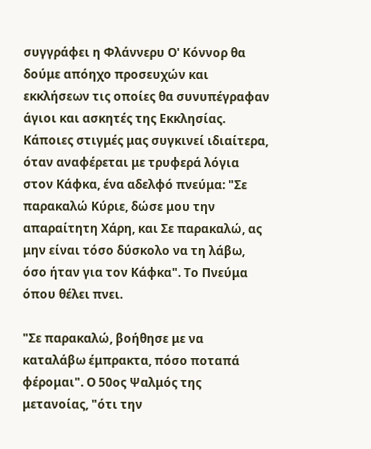συγγράφει η Φλάννερυ Ο' Κόννορ θα δούμε απόηχο προσευχών και εκκλήσεων τις οποίες θα συνυπέγραφαν άγιοι και ασκητές της Εκκλησίας. Κάποιες στιγμές μας συγκινεί ιδιαίτερα, όταν αναφέρεται με τρυφερά λόγια στον Κάφκα, ένα αδελφό πνεύμα: "Σε παρακαλώ Κύριε, δώσε μου την απαραίτητη Χάρη, και Σε παρακαλώ, ας μην είναι τόσο δύσκολο να τη λάβω, όσο ήταν για τον Κάφκα". Το Πνεύμα όπου θέλει πνει.

"Σε παρακαλώ, βοήθησε με να καταλάβω έμπρακτα, πόσο ποταπά φέρομαι". Ο 50ος Ψαλμός της μετανοίας, "ότι την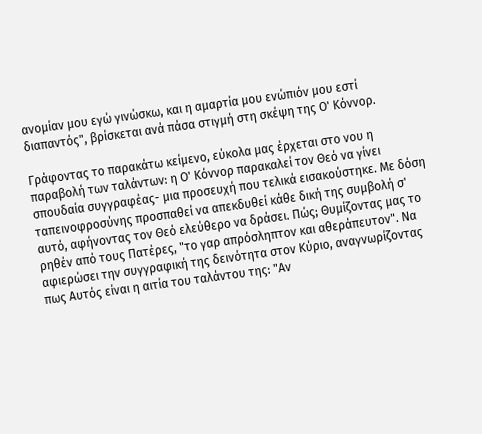ανομίαν μου εγώ γινώσκω, και η αμαρτία μου ενώπιόν μου εστί διαπαντός", βρίσκεται ανά πάσα στιγμή στη σκέψη της Ο' Κόννορ.

Γράφοντας το παρακάτω κείμενο, εύκολα μας έρχεται στο νου η παραβολή των ταλάντων: η Ο' Κόννορ παρακαλεί τον Θεό να γίνει σπουδαία συγγραφέας- μια προσευχή που τελικά εισακούστηκε. Με δόση ταπεινοφροσύνης προσπαθεί να απεκδυθεί κάθε δική της συμβολή σ' αυτό, αφήνοντας τον Θεό ελεύθερο να δράσει. Πώς; Θυμίζοντας μας το ρηθέν από τους Πατέρες, "το γαρ απρόσληπτον και αθεράπευτον". Να αφιερώσει την συγγραφική της δεινότητα στον Κύριο, αναγνωρίζοντας πως Αυτός είναι η αιτία του ταλάντου της: "Αν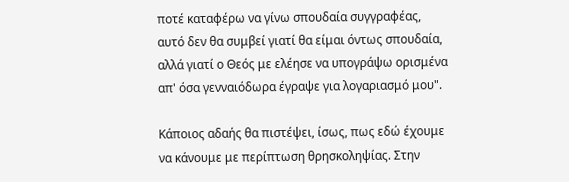ποτέ καταφέρω να γίνω σπουδαία συγγραφέας, αυτό δεν θα συμβεί γιατί θα είμαι όντως σπουδαία, αλλά γιατί ο Θεός με ελέησε να υπογράψω ορισμένα απ' όσα γενναιόδωρα έγραψε για λογαριασμό μου".

Κάποιος αδαής θα πιστέψει, ίσως, πως εδώ έχουμε να κάνουμε με περίπτωση θρησκοληψίας. Στην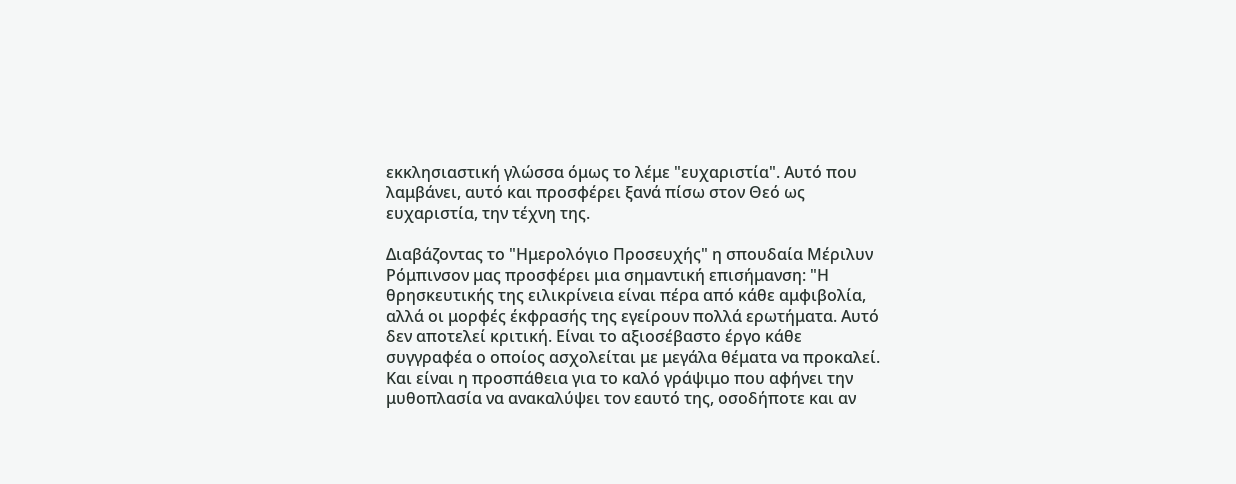εκκλησιαστική γλώσσα όμως το λέμε "ευχαριστία". Αυτό που λαμβάνει, αυτό και προσφέρει ξανά πίσω στον Θεό ως ευχαριστία, την τέχνη της.

Διαβάζοντας το "Ημερολόγιο Προσευχής" η σπουδαία Μέριλυν Ρόμπινσον μας προσφέρει μια σημαντική επισήμανση: "Η θρησκευτικής της ειλικρίνεια είναι πέρα από κάθε αμφιβολία, αλλά οι μορφές έκφρασής της εγείρουν πολλά ερωτήματα. Αυτό δεν αποτελεί κριτική. Είναι το αξιοσέβαστο έργο κάθε συγγραφέα ο οποίος ασχολείται με μεγάλα θέματα να προκαλεί. Και είναι η προσπάθεια για το καλό γράψιμο που αφήνει την μυθοπλασία να ανακαλύψει τον εαυτό της, οσοδήποτε και αν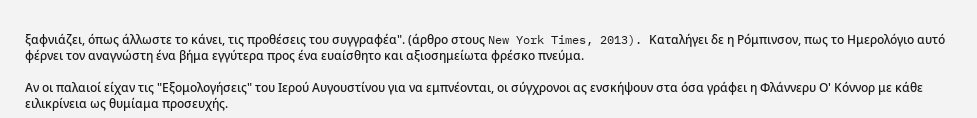ξαφνιάζει, όπως άλλωστε το κάνει, τις προθέσεις του συγγραφέα". (άρθρο στους New York Times, 2013). Καταλήγει δε η Ρόμπινσον, πως το Ημερολόγιο αυτό φέρνει τον αναγνώστη ένα βήμα εγγύτερα προς ένα ευαίσθητο και αξιοσημείωτα φρέσκο πνεύμα.

Αν οι παλαιοί είχαν τις "Εξομολογήσεις" του Ιερού Αυγουστίνου για να εμπνέονται, οι σύγχρονοι ας ενσκήψουν στα όσα γράφει η Φλάννερυ Ο' Κόννορ με κάθε ειλικρίνεια ως θυμίαμα προσευχής.